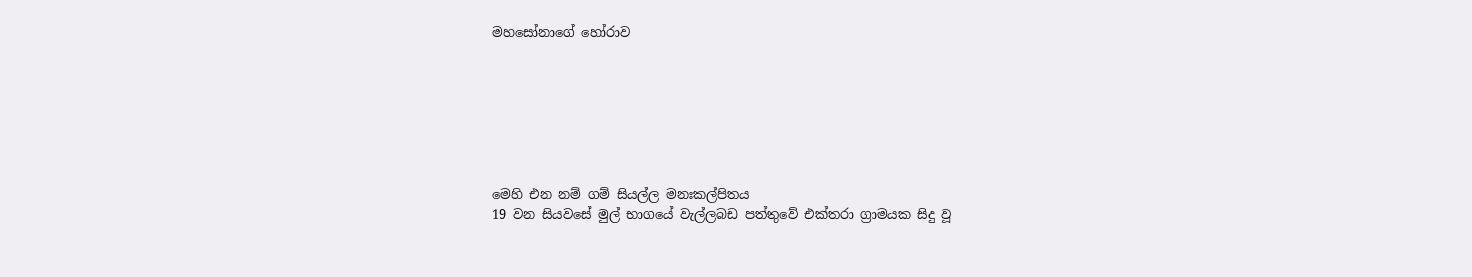මහසෝනාගේ හෝරාව







මෙහි එන නම් ගම් සියල්ල මනඃකල්පිතය
19 වන සියවසේ මුල් භාගයේ වැල්ලබඩ පත්තුවේ එක්තරා ග්‍රාමයක සිදු වූ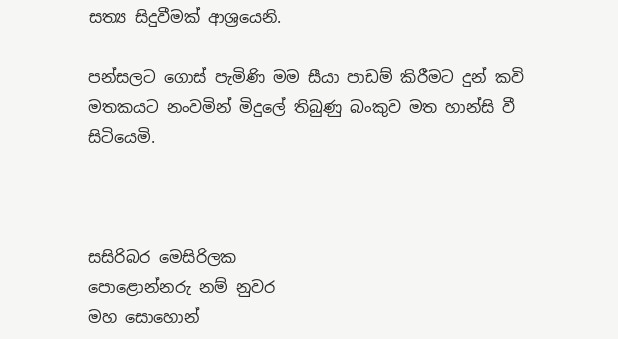සත්‍ය සිදුවීමක් ආශ්‍රයෙනි.

පන්සලට ගොස් පැමිණි මම සීයා පාඩම් කිරීමට දුන් කවි මතකයට නංවමින් මිදුලේ තිබුණු බංකුව මත හාන්සි වී සිටියෙමි.



සසිරිබර මෙසිරිලක
පොළොන්නරු නම් නුවර
මහ සොහොන්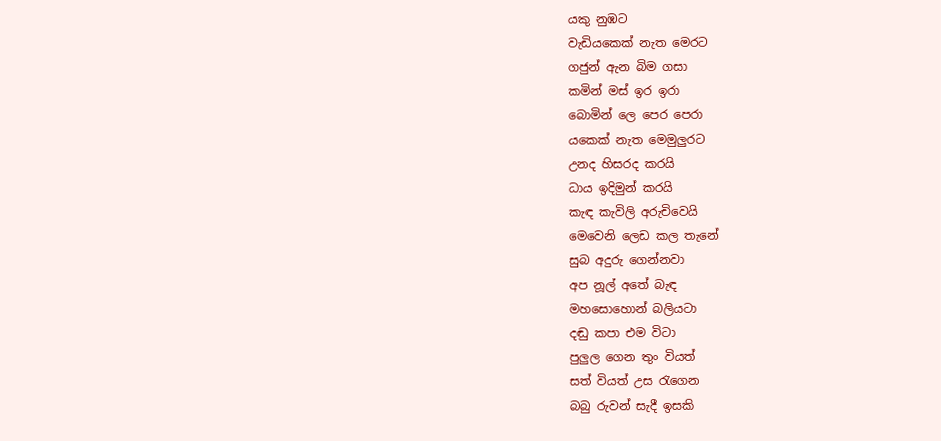යකු නුඹට
වැඩියකෙක් නැත මෙරට
ගජුන් ඇන බිම ගසා
කමින් මස් ඉර ඉරා
බොමින් ලෙ පෙර පෙරා
යකෙක් නැත මෙමුලුරට
උනද හිසරද කරයි
ධාය ඉදිමුන් කරයි
කැඳ කැවිලි අරුචිවෙයි
මෙවෙනි ලෙඩ කල තැනේ
සුබ අදුරු ගෙන්නවා
අප නූල් අතේ බැඳ
මහසොහොන් බලියටා
දඬු කපා එම විටා
පුලුල ගෙන තුං වියත්
සත් වියත් උස රැගෙන
බබු රුවන් සැදී ඉසකි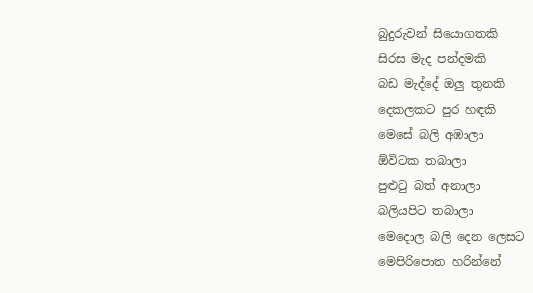බුදුරුවන් සියොගතකි
සිරස මැද පන්දමකි
බඩ මැද්දේ ඔලු තුනකි
දෙකලකට පුර හඳකි
මෙසේ බලි අඹාලා
ඕවිටක තබාලා
පුළුටු බත් අනාලා
බලියපිට තබාලා
මෙදොල බලි දෙන ලෙසට
මෙපිරිපොත හරින්නේ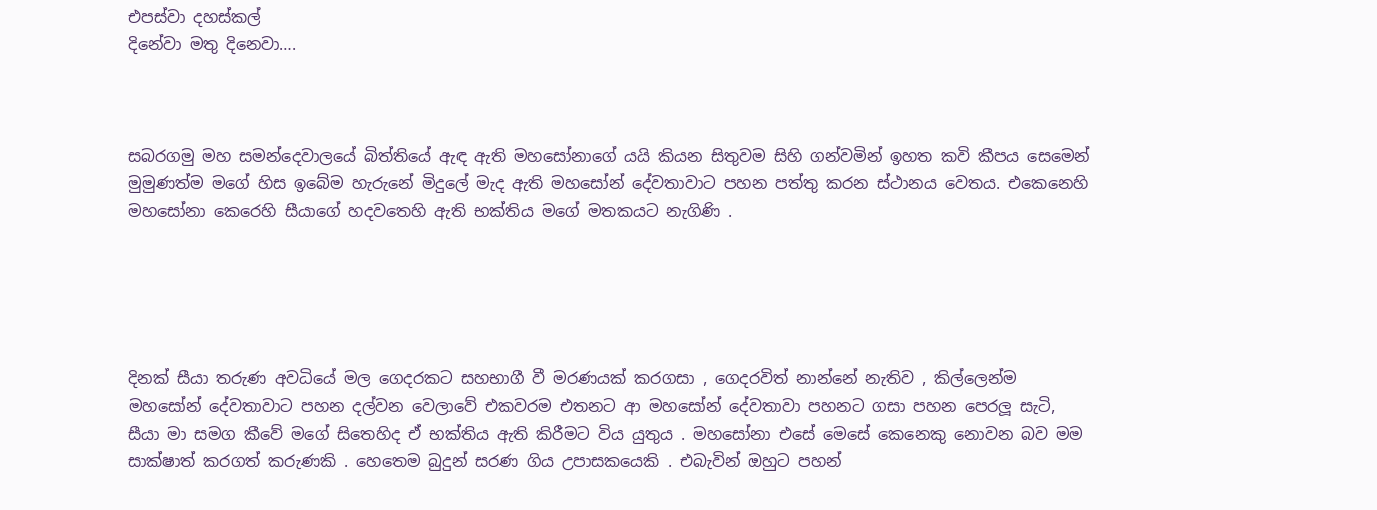එපස්වා දහස්කල්
දිනේවා මතු දිනෙවා….



සබරගමු මහ සමන්දෙවාලයේ බිත්තියේ ඇඳ ඇති මහසෝනාගේ යයි කියන සිතුවම සිහි ගන්වමින් ඉහත කවි කීපය සෙමෙන් මුමුණත්ම මගේ හිස ඉබේම හැරුනේ මිදුලේ මැද ඇති මහසෝන් දේවතාවාට පහන පත්තු කරන ස්ථානය වෙතය. එකෙනෙහි මහසෝනා කෙරෙහි සීයාගේ හදවතෙහි ඇති භක්තිය මගේ මතකයට නැගිණි .





දිනක් සීයා තරුණ අවධියේ මල ගෙදරකට සහභාගී වී මරණයක් කරගසා , ගෙදරවිත් නාන්නේ නැතිව , කිල්ලෙන්ම මහසෝන් දේවතාවාට පහන දල්වන වෙලාවේ එකවරම එතනට ආ මහසෝන් දේවතාවා පහනට ගසා පහන පෙරලූ සැටි, සීයා මා සමග කීවේ මගේ සිතෙහිද ඒ භක්තිය ඇති කිරීමට විය යුතුය . මහසෝනා එසේ මෙසේ කෙනෙකු නොවන බව මම සාක්ෂාත් කරගත් කරුණකි . හෙතෙම බුදුන් සරණ ගිය උපාසකයෙකි . එබැවින් ඔහුට පහන්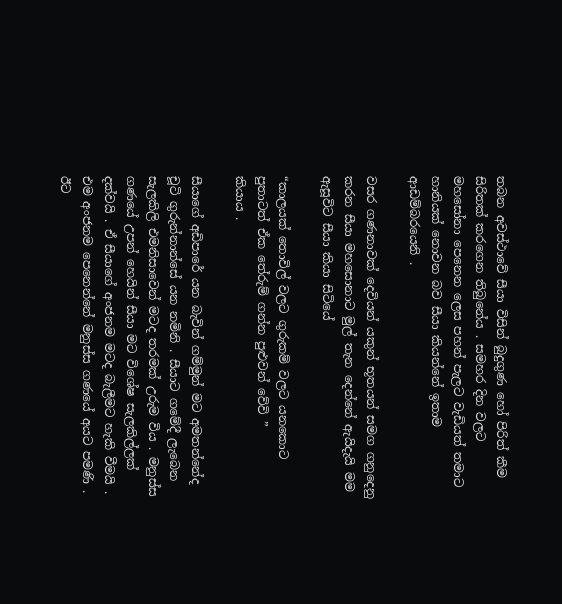තබන අවස්ථාවේ සීයා විසින් බුදුගුණ හෝ පිරිත් කීම සිරිතක් කරගෙන තිබුනේය . සමහර දින වලට මහසෝනා පෙනෙන ලෙස පහන් පැලට වැඩියත් තමාට හානියක් නොවන බව සීයා කියන්නේ ඉතාම ආඩම්බරයෙනි .

වසර ගණනාවක් දෙවියන් යකුන් භූතයන් සමග ගනුදෙනු කරන සීයා මහසොනාට මුල් තැන දෙන්නේ ඇයිදැයි මම ඇසූවිට සීයා කියා සිටියේ

“කාලයක් තොවිල් වලට ගුරුකම් වලට යනකොට පුතාටත් ඒක තේරුම් ගන්න පුළුවන් වේවි ”
කියාය .

සීයාගේ අඩිපාරේ යන බැවින් ගම්මුන් මට අමතන්නේද චූටි ගුරුන්නාන්සේ යන නමිනි . සීයාට ගමේදී ලැබෙන සැලකිලි එමනිසාවෙන් මටද තරමක් උරුම විය . මනුස්ස ගණයේ උපන් හෙයින් සීයා මට විශේෂ සැලකිල්ලක් දක්වයි . ඒ සීයාගේ අංජනම මටද බැලීමට හැකි වීමයි . එම අංජනම පෙනෙන්නේ මනුස්ස ගණයේ අයට පමණි . ඊට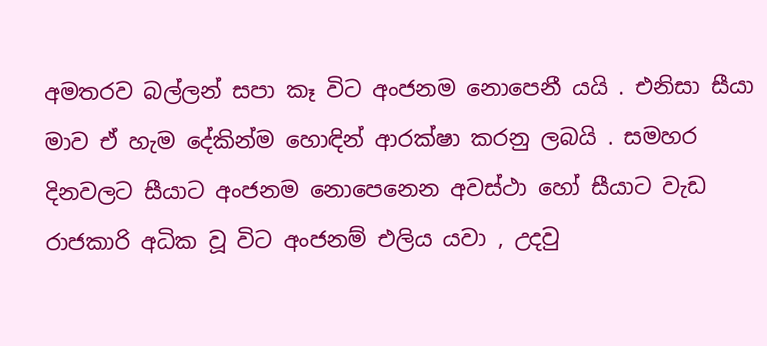අමතරව බල්ලන් සපා කෑ විට අංජනම නොපෙනී යයි . එනිසා සීයා මාව ඒ හැම දේකින්ම හොඳින් ආරක්ෂා කරනු ලබයි . සමහර දිනවලට සීයාට අංජනම නොපෙනෙන අවස්ථා හෝ සීයාට වැඩ රාජකාරි අධික වූ විට අංජනම් එලිය යවා , උදවු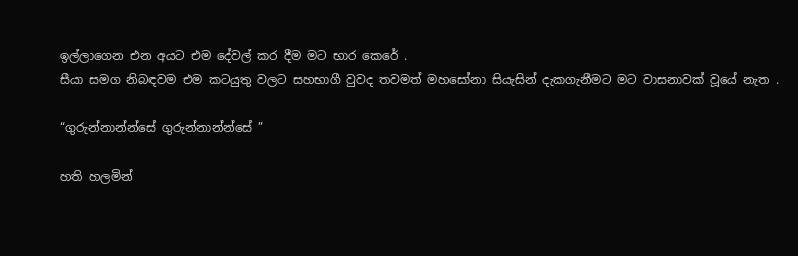ඉල්ලාගෙන එන අයට එම දේවල් කර දීම මට භාර කෙරේ .
සීයා සමග නිබඳවම එම කටයුතු වලට සහභාගී වුවද තවමත් මහසෝනා සියැසින් දැකගැනීමට මට වාසනාවක් වූයේ නැත .

“ගුරුන්නාන්න්සේ ගුරුන්නාන්න්සේ ”

හති හලමින්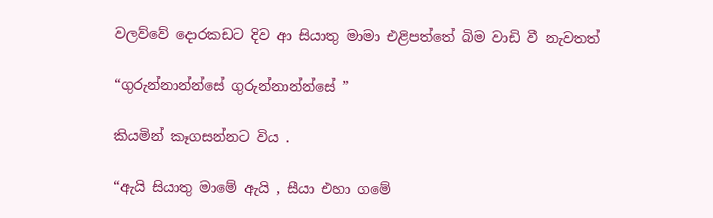වලව්වේ දොරකඩට දිව ආ සියාතු මාමා එළිපත්තේ බිම වාඩි වී නැවතත්

“ගුරුන්නාන්න්සේ ගුරුන්නාන්න්සේ ”

කියමින් කෑගසන්නට විය .

“ඇයි සියාතු මාමේ ඇයි , සීයා එහා ගමේ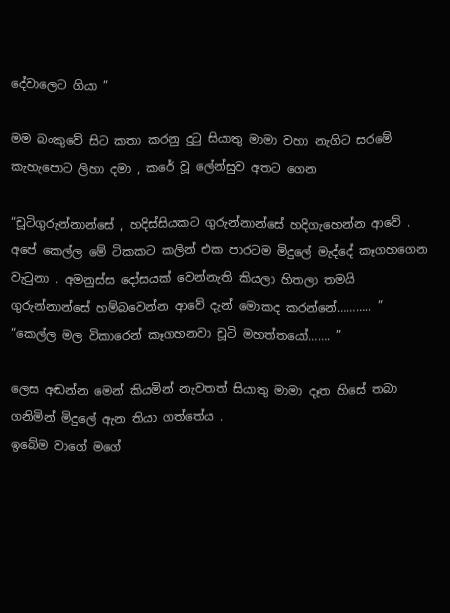දේවාලෙට ගියා ”

මම බංකුවේ සිට කතා කරනු දුටු සියාතු මාමා වහා නැගිට සරමේ කැහැපොට ලිහා දමා , කරේ වූ ලේන්සුව අතට ගෙන

“චූටිගුරුන්නාන්සේ , හදිස්සියකට ගුරුන්නාන්සේ හදිගැහෙන්න ආවේ . අපේ කෙල්ල මේ ටිකකට කලින් එක පාරටම මිදුලේ මැද්දේ කෑගහගෙන වැටුනා . අමනුස්ස දෝසයක් වෙන්නැති කියලා හිතලා තමයි ගුරුන්නාන්සේ හම්බවෙන්න ආවේ දැන් මොකද කරන්නේ……….. ”
“කෙල්ල මල විකාරෙන් කෑගහනවා චූටි මහත්තයෝ……. ”

ලෙස අඬන්න මෙන් කියමින් නැවතත් සියාතු මාමා දෑත හිසේ තබා ගනිමින් මිදුලේ ඇන තියා ගත්තේය .
ඉබේම වාගේ මගේ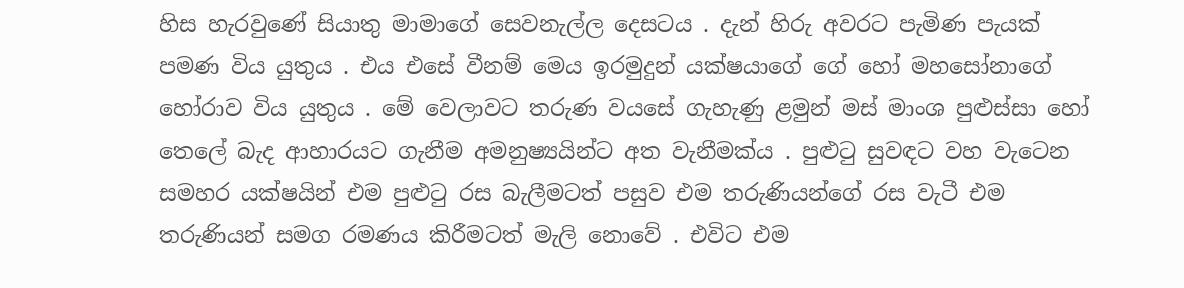හිස හැරවුණේ සියාතු මාමාගේ සෙවනැල්ල දෙසටය . දැන් හිරු අවරට පැමිණ පැයක් පමණ විය යුතුය . එය එසේ වීනම් මෙය ඉරමුදුන් යක්ෂයාගේ ගේ හෝ මහසෝනාගේ හෝරාව විය යුතුය . මේ වෙලාවට තරුණ වයසේ ගැහැණු ළමුන් මස් මාංශ පුළුස්සා හෝ තෙලේ බැද ආහාරයට ගැනීම අමනුෂ්‍යයින්ට අත වැනීමක්ය . පුළුටු සුවඳට වහ වැටෙන සමහර යක්ෂයින් එම පුළුටු රස බැලීමටත් පසුව එම තරුණියන්ගේ රස වැටී එම තරුණියන් සමග රමණය කිරීමටත් මැලි නොවේ . එවිට එම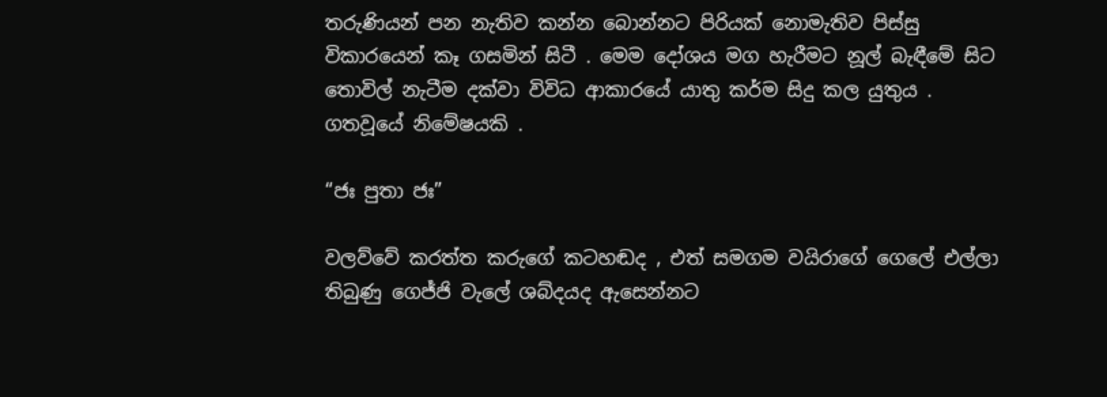තරුණියන් පන නැතිව කන්න බොන්නට පිරියක් නොමැතිව පිස්සු විකාරයෙන් කෑ ගසමින් සිටී . මෙම දෝශය මග හැරීමට නූල් බැඳීමේ සිට  තොවිල් නැටීම දක්වා විවිධ ආකාරයේ යාතු කර්ම සිදු කල යුතුය .
ගතවූයේ නිමේෂයකි .

“ජඃ පුතා ජඃ”

වලව්වේ කරත්ත කරුගේ කටහඬද , එත් සමගම වයිරාගේ ගෙලේ එල්ලා තිබුණු ගෙජ්ජි වැලේ ශබ්දයද ඇසෙන්නට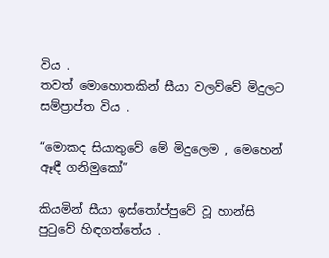විය .
තවත් මොහොතකින් සීයා වලව්වේ මිදුලට සම්ප්‍රාප්ත විය .

“මොකද සියාතුවේ මේ මිදුලෙම , මෙහෙන් ඈඳී ගනිමුකෝ”

කියමින් සීයා ඉස්තෝප්පුවේ වූ හාන්සි පුටුවේ හිඳගත්තේය .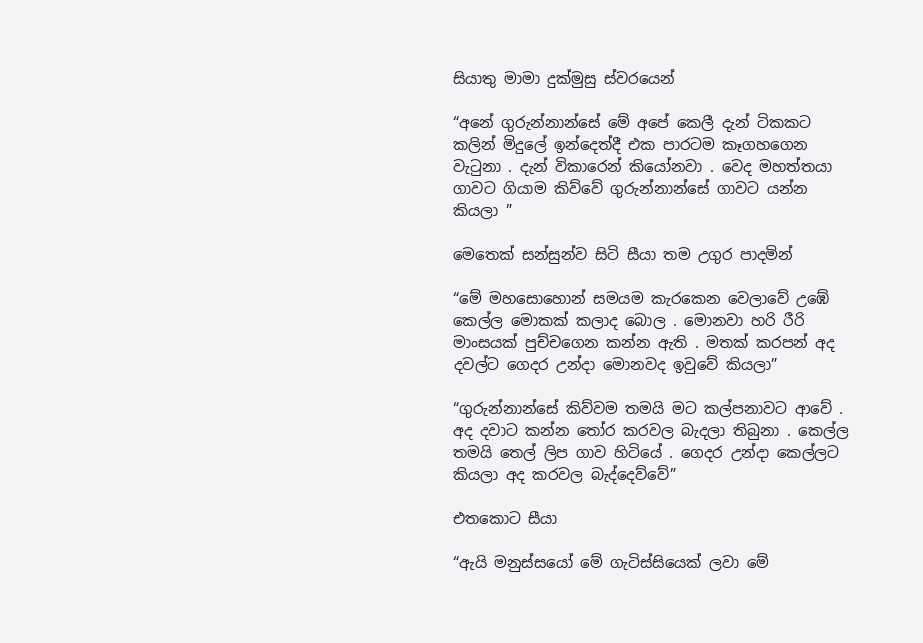සියාතු මාමා දුක්මුසු ස්වරයෙන්

“අනේ ගුරුන්නාන්සේ මේ අපේ කෙලී දැන් ටිකකට කලින් මිදුලේ ඉන්දෙත්දී එක පාරටම කෑගහගෙන වැටුනා . දැන් විකාරෙන් කියෝනවා . වෙද මහත්තයා ගාවට ගියාම කිව්වේ ගුරුන්නාන්සේ ගාවට යන්න කියලා ”

මෙතෙක් සන්සුන්ව සිටි සීයා තම උගුර පාදමින්

“මේ මහසොහොන් සමයම කැරකෙන වෙලාවේ උඹේ කෙල්ල මොකක් කලාද බොල . මොනවා හරි රීරි මාංසයක් පුච්චගෙන කන්න ඇති . මතක් කරපන් අද දවල්ට ගෙදර උන්දා මොනවද ඉවුවේ කියලා”

“ගුරුන්නාන්සේ කිව්වම තමයි මට කල්පනාවට ආවේ . අද දවාට කන්න තෝර කරවල බැදලා තිබුනා . කෙල්ල තමයි තෙල් ලිප ගාව හිටියේ . ගෙදර උන්දා කෙල්ලට කියලා අද කරවල බැද්දෙව්වේ”

එතකොට සීයා

“ඇයි මනුස්සයෝ මේ ගැටිස්සියෙක් ලවා මේ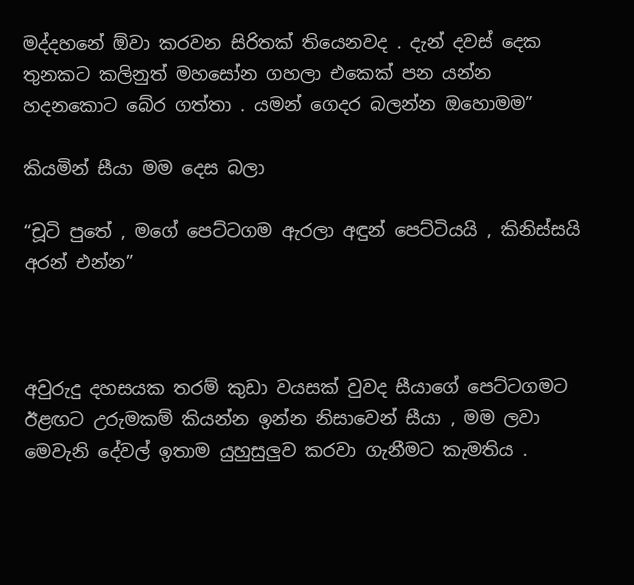මද්දහනේ ඕවා කරවන සිරිතක් තියෙනවද . දැන් දවස් දෙක තුනකට කලිනුත් මහසෝන ගහලා එකෙක් පන යන්න හදනකොට බේර ගත්තා . යමන් ගෙදර බලන්න ඔහොමම”

කියමින් සීයා මම දෙස බලා

“චූටි පුතේ , මගේ පෙට්ටගම ඇරලා අඳුන් පෙට්ටියයි , කිනිස්සයි අරන් එන්න”



අවුරුදු දහසයක තරම් කුඩා වයසක් වුවද සීයාගේ පෙට්ටගමට ඊළඟට උරුමකම් කියන්න ඉන්න නිසාවෙන් සීයා , මම ලවා මෙවැනි දේවල් ඉතාම යුහුසුලුව කරවා ගැනීමට කැමතිය .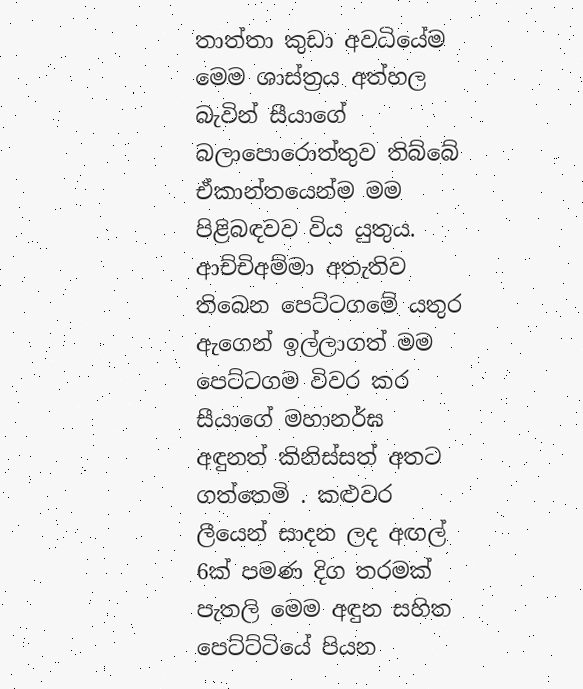තාත්තා කුඩා අවධියේම මෙම ශාස්ත්‍රය අත්හල බැවින් සීයාගේ බලාපොරොත්තුව තිබ්බේ ඒකාන්තයෙන්ම මම පිළිබඳවව විය යුතුය. ආච්චිඅම්මා අතැතිව තිබෙන පෙට්ටගමේ යතුර ඇගෙන් ඉල්ලාගත් මම පෙට්ටගම විවර කර සීයාගේ මහානර්ඝ අඳුනත් කිනිස්සත් අතට ගත්තෙමි . කළුවර ලීයෙන් සාදන ලද අඟල් 6ක් පමණ දිග තරමක් පැතලි මෙම අඳුන සහිත පෙට්ට්ටියේ පියන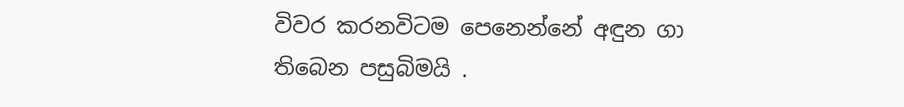විවර කරනවිටම පෙනෙන්නේ අඳුන ගා තිබෙන පසුබිමයි .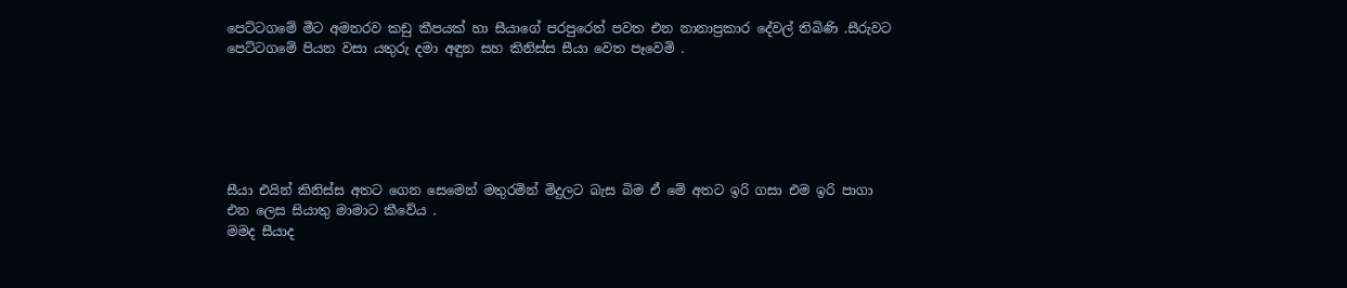පෙට්ටගමේ මීට අමතරව කඩු කීපයක් හා සීයාගේ පරපුරෙන් පවත එන නානාප්‍රකාර දේවල් තිබිණි .සීරුවට පෙට්ටගමේ පියන වසා යතුරු දමා අඳුන සහ කිනිස්ස සීයා වෙත පෑවෙමි .






සීයා එයින් කිනිස්ස අතට ගෙන සෙමෙන් මතුරමින් මිදුලට බැස බිම ඒ මේ අතට ඉරි ගසා එම ඉරි පාගා එන ලෙස සියාතු මාමාට කීවේය .
මමද සීයාද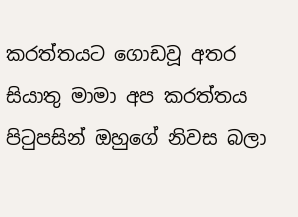කරත්තයට ගොඩවූ අතර සියාතු මාමා අප කරත්තය පිටුපසින් ඔහුගේ නිවස බලා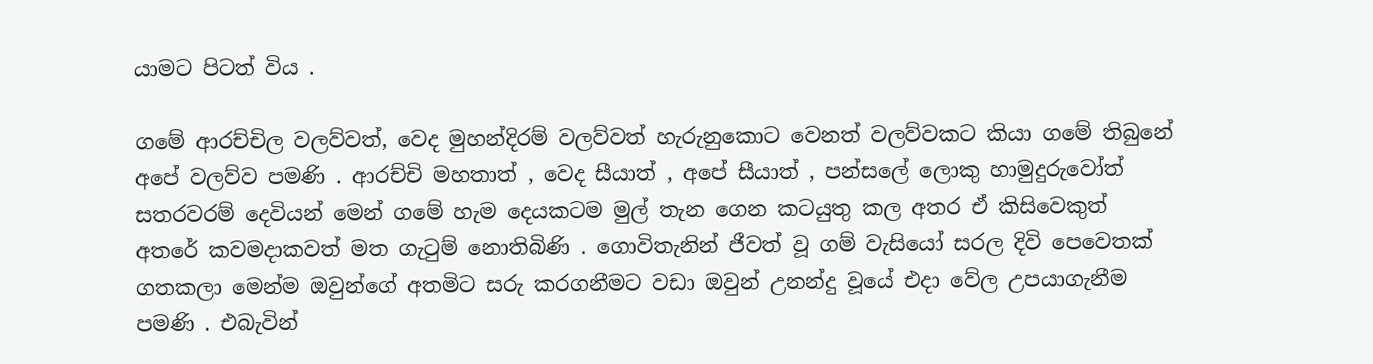යාමට පිටත් විය .

ගමේ ආරච්චිල වලව්වත්, වෙද මුහන්දිරම් වලව්වත් හැරුනුකොට වෙනත් වලව්වකට කියා ගමේ තිබුනේ අපේ වලව්ව පමණි . ආරච්චි මහතාත් , වෙද සීයාත් , අපේ සීයාත් , පන්සලේ ලොකු හාමුදුරුවෝත් සතරවරම් දෙවියන් මෙන් ගමේ හැම දෙයකටම මුල් තැන ගෙන කටයුතු කල අතර ඒ කිසිවෙකුත් අතරේ කවමදාකවත් මත ගැටුම් නොතිබිණි . ගොවිතැනින් ජීවත් වූ ගම් වැසියෝ සරල දිවි පෙවෙතක් ගතකලා මෙන්ම ඔවුන්ගේ අතමිට සරු කරගනීමට වඩා ඔවුන් උනන්දු වූයේ එදා වේල උපයාගැනීම පමණි . එබැවින්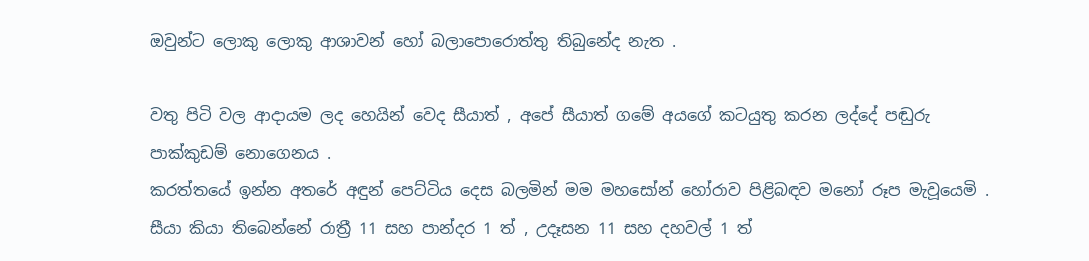ඔවුන්ට ලොකු ලොකු ආශාවන් හෝ බලාපොරොත්තු තිබුනේද නැත .

වතු පිටි වල ආදායම ලද හෙයින් වෙද සීයාත් , අපේ සීයාත් ගමේ අයගේ කටයුතු කරන ලද්දේ පඬුරු පාක්කුඩම් නොගෙනය .
කරත්තයේ ඉන්න අතරේ අඳුන් පෙට්ටිය දෙස බලමින් මම මහසෝන් හෝරාව පිළිබඳව මනෝ රූප මැවූයෙමි . සීයා කියා තිබෙන්නේ රාත්‍රී 11 සහ පාන්දර 1 ත් , උදෑසන 11 සහ දහවල් 1 ත්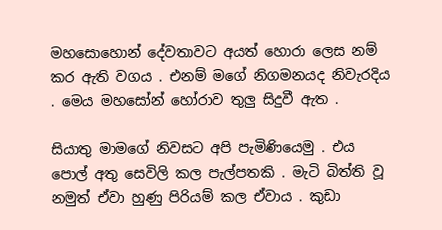මහසොහොන් දේවතාවට අයත් හොරා ලෙස නම් කර ඇති වගය . එනම් මගේ නිගමනයද නිවැරදිය . මෙය මහසෝන් හෝරාව තුලු සිදුවී ඇත .

සියාතු මාමගේ නිවසට අපි පැමිණියෙමු . එය පොල් අතු සෙවිලි කල පැල්පතකි . මැටි බිත්ති වූ නමුත් ඒවා හුණු පිරියම් කල ඒවාය . කුඩා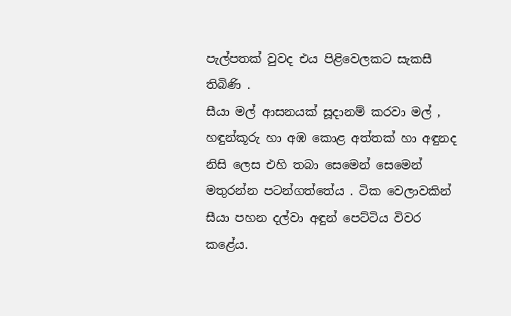පැල්පතක් වුවද එය පිළිවෙලකට සැකසී තිබිණි .
සීයා මල් ආසනයක් සූදානම් කරවා මල් , හඳුන්කූරු හා අඹ කොළ අත්තක් හා අඳුනද නිසි ලෙස එහි තබා සෙමෙන් සෙමෙන් මතුරන්න පටන්ගත්තේය . ටික වෙලාවකින් සීයා පහන දල්වා අඳුන් පෙට්ටිය විවර කළේය.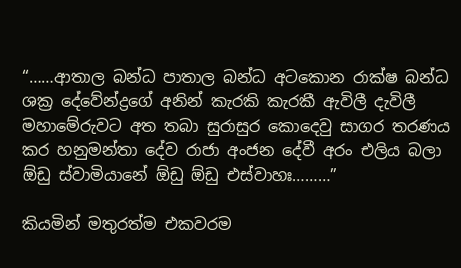“……ආතාල බන්ධ පාතාල බන්ධ අටකොන රාක්ෂ බන්ධ ශක්‍ර දේවේන්ද්‍රගේ අනින් කැරකි කැරකී ඇවිලී දැවිලී මහාමේරුවට අත තබා සුරාසුර කොදෙවු සාගර තරණය කර හනුමන්තා දේව රාජා අංජන දේවී අරං එලිය බලා ඕඩු ස්වාමියානේ ඕඩු ඕඩු එස්වාහඃ………”

කියමින් මතුරත්ම එකවරම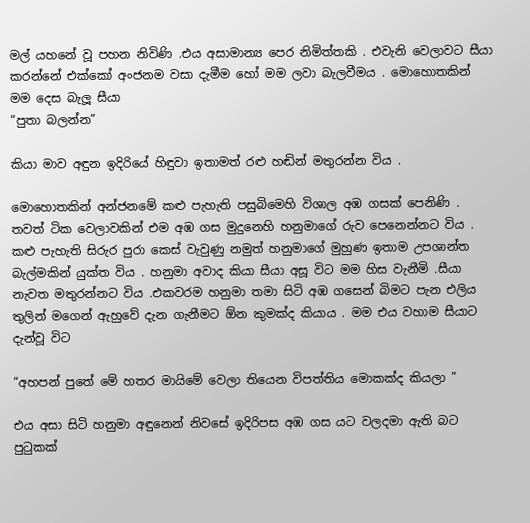මල් යහනේ වූ පහන නිවිණි .එය අසාමාන්‍ය පෙර නිමිත්තකි . එවැනි වෙලාවට සීයා කරන්නේ එක්කෝ අංජනම වසා දැමීම හෝ මම ලවා බැලවීමය . මොහොතකින් මම දෙස බැලූ සීයා
“පුතා බලන්න”

කියා මාව අඳුන ඉදිරියේ හිඳුවා ඉතාමත් රළු හඬින් මතුරන්න විය .

මොහොතකින් අන්ජනමේ කළු පැහැති පසුබිමෙහි විශාල අඹ ගසක් පෙනිණි . තවත් ටික වෙලාවකින් එම අඹ ගස මුදුනෙහි හනුමාගේ රුව පෙනෙන්නට විය . කළු පැහැති සිරුර පුරා කෙස් වැවුණු නමුත් හනුමාගේ මුහුණ ඉතාම උපශාන්ත බැල්මකින් යුක්ත විය . හනුමා අවාද කියා සීයා අසූ විට මම හිස වැනීමි .සීයා නැවත මතුරන්නට විය .එකවරම හනුමා තමා සිටි අඹ ගසෙන් බිමට පැන එලිය තුලින් මගෙන් ඇහුවේ දැන ගැනීමට ඕන කුමක්ද කියාය . මම එය වහාම සීයාට දැන්වූ විට

“අහපන් පුතේ මේ හතර මායිමේ වෙලා තියෙන විපත්තිය මොකක්ද කියලා ”

එය අසා සිටි හනුමා අඳුනෙන් නිවසේ ඉදිරිපස අඹ ගස යට වලදමා ඇති බට පුටුකක්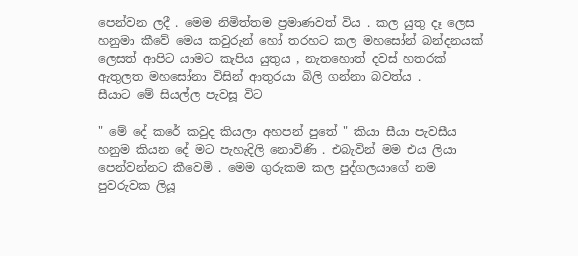පෙන්වන ලදී . මෙම නිමිත්තම ප්‍රමාණවත් විය . කල යුතු දෑ ලෙස හනුමා කීවේ මෙය කවුරුන් හෝ තරහට කල මහසෝන් බන්දනයක් ලෙසත් ආපිට යාමට කැපිය යුතුය , නැතහොත් දවස් හතරක් ඇතුලත මහසෝනා විසින් ආතුරයා බිලි ගන්නා බවත්ය .
සීයාට මේ සියල්ල පැවසූ විට

" මේ දේ කරේ කවුද කියලා අහපන් පුතේ " කියා සීයා පැවසීය
හනුම කියන දේ මට පැහැදිලි නොවිණි . එබැවින් මම එය ලියා පෙන්වන්නට කීවෙමි . මෙම ගුරුකම කල පුද්ගලයාගේ නම පුවරුවක ලියූ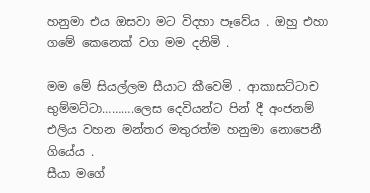හනුමා එය ඔසවා මට විදහා පෑවේය . ඔහු එහා ගමේ කෙනෙක් වග මම දනිමි .

මම මේ සියල්ලම සීයාට කීවෙමි . ආකාසට්ටාච භුම්මට්ටා……….ලෙස දෙවියන්ට පින් දී අංජනම් එලිය වහන මන්තර මතුරත්ම හනුමා නොපෙනී ගියේය .
සීයා මගේ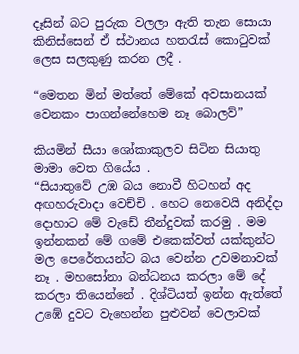දෑසින් බට පුරුක වලලා ඇති තැන සොයා කිනිස්සෙන් ඒ ස්ථානය හතරැස් කොටුවක් ලෙස සලකුණු කරන ලදී .

“මෙතන මින් මත්තේ මේකේ අවසානයක් වෙනකං පාගන්නේහෙම නෑ බොලව්”

කියමින් සීයා ශෝකාකුලව සිටින සියාතු මාමා වෙත ගියේය .
“සියාතුවේ උඹ බය නොවී හිටහන් අද අඟහරුවාදා වෙච්චි . හෙට නෙවෙයි අනිද්දා දොහාට මේ වැඩේ තීන්දුවක් කරමු . මම ඉන්නකන් මේ ගමේ එකෙක්වත් යක්කුන්ට මල පෙරේතයන්ට බය වෙන්න උවමනාවක් නෑ . මහසෝනා බන්ධනය කරලා මේ දේ කරලා තියෙන්නේ . දිශ්ටියත් ඉන්න ඇත්තේ උඹේ දුවට වැහෙන්න පුළුවන් වෙලාවක්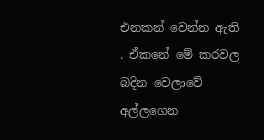එනකන් වෙන්න ඇති . ඒකනේ මේ කරවල බදින වෙලාවේ අල්ලගෙන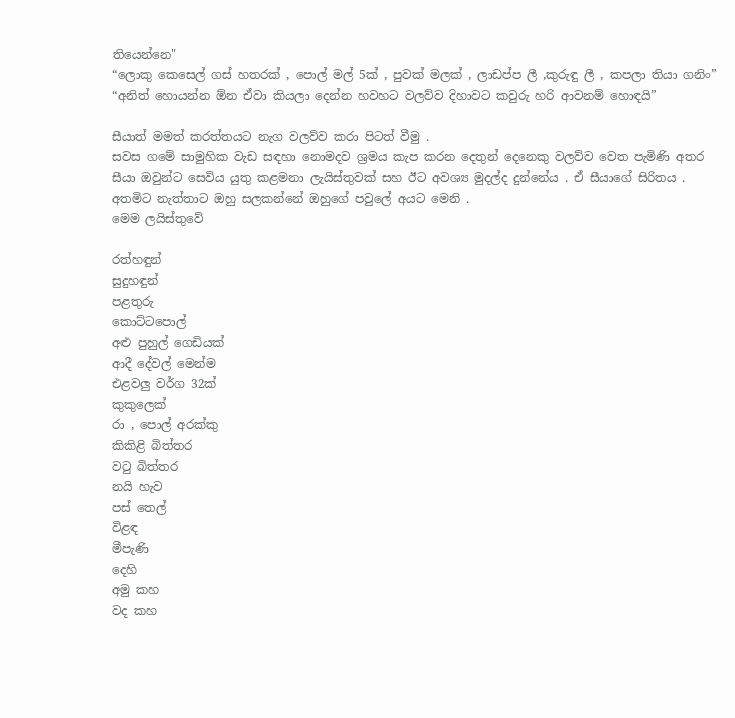තියෙන්නෙ"
“ලොකු කෙසෙල් ගස් හතරක් , පොල් මල් 5ක් , පුවක් මලක් , ලාඩප්ප ලී ,කුරුඳු ලී , කපලා තියා ගනිං”
“අනිත් හොයන්න ඕන ඒවා කියලා දෙන්න හවහට වලව්ව දිහාවට කවුරු හරි ආවනම් හොඳයි”

සීයාත් මමත් කරත්තයට නැග වලව්ව කරා පිටත් වීමු .
සවස ගමේ සාමුහික වැඩ සඳහා නොමදව ශ්‍රමය කැප කරන දෙතුන් දෙනෙකු වලව්ව වෙත පැමිණි අතර සීයා ඔවුන්ට සෙවිය යුතු කළමනා ලැයිස්තුවක් සහ ඊට අවශ්‍ය මුදල්ද දුන්නේය . ඒ සීයාගේ සිරිතය . අතමිට නැත්තාට ඔහු සලකන්නේ ඔහුගේ පවුලේ අයට මෙනි .
මෙම ලයිස්තුවේ

රත්හඳුන්
සුදුහඳුන්
පළතුරු
කොට්ටපොල්
අළු පුහුල් ගෙඩියක්
ආදී දේවල් මෙන්ම
එළවලු වර්ග 32ක්
කුකුලෙක්
රා , පොල් අරක්කු
කිකිළි බිත්තර
වටු බිත්තර
නයි හැව
පස් තෙල්
විළඳ
මීපැණි
දෙහි
අමු කහ
වද කහ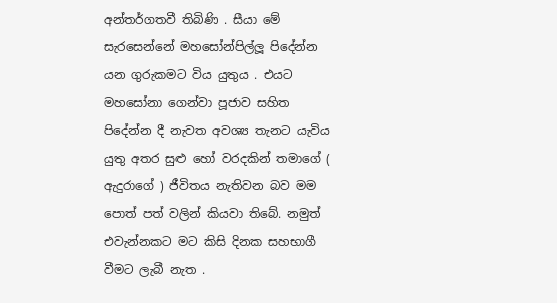අන්තර්ගතවී තිබිණි . සීයා මේ සැරසෙන්නේ මහසෝන්පිල්ලූ පිදේන්න යන ගුරුකමට විය යුතුය . එයට මහසෝනා ගෙන්වා පූජාව සහිත පිදේන්න දී නැවත අවශ්‍ය තැනට යැවිය යුතු අතර සුළු හෝ වරදකින් තමාගේ ( ඇදුරාගේ ) ජීවිතය නැතිවන බව මම පොත් පත් වලින් කියවා තිබේ. නමුත් එවැන්නකට මට කිසි දිනක සහභාගී වීමට ලැබී නැත .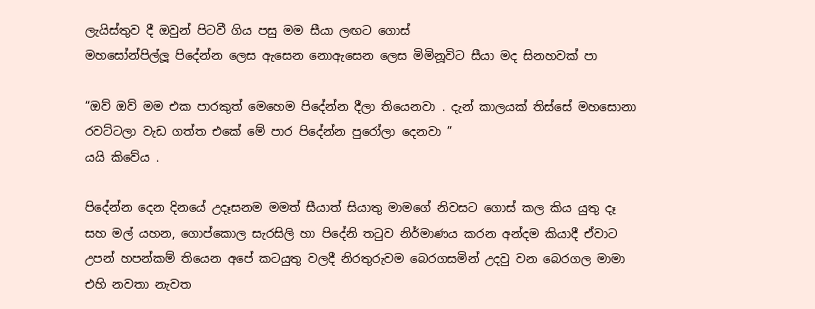ලැයිස්තුව දී ඔවුන් පිටවී ගිය පසු මම සීයා ලඟට ගොස්
මහසෝන්පිල්ලූ පිදේන්න ලෙස ඇසෙන නොඇසෙන ලෙස මිමිනූවිට සීයා මද සිනහවක් පා

“ඔව් ඔව් මම එක පාරකුත් මෙහෙම පිදේන්න දීලා තියෙනවා . දැන් කාලයක් තිස්සේ මහසොනා රවට්ටලා වැඩ ගත්ත එකේ මේ පාර පිදේන්න පුරෝලා දෙනවා ”
යයි කිවේය .

පිදේන්න දෙන දිනයේ උදෑසනම මමත් සීයාත් සියාතු මාමගේ නිවසට ගොස් කල කිය යුතු දෑ සහ මල් යහන, ගොප්කොල සැරසිලි හා පිදේනි තටුව නිර්මාණය කරන අන්දම කියාදී ඒවාට උපන් හපන්කම් තියෙන අපේ කටයුතු වලදී නිරතුරුවම බෙරගසමින් උදවු වන බෙරගල මාමා එහි නවතා නැවත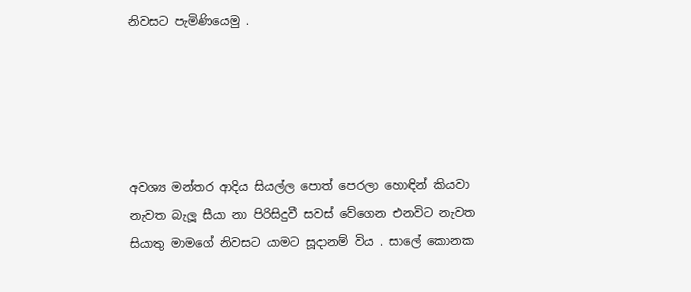නිවසට පැමිණියෙමු .





අවශ්‍ය මන්තර ආදිය සියල්ල පොත් පෙරලා හොඳින් කියවා නැවත බැලූ සීයා නා පිරිසිදුවී සවස් වේගෙන එනවිට නැවත සියාතු මාමගේ නිවසට යාමට සූදානම් විය . සාලේ කොනක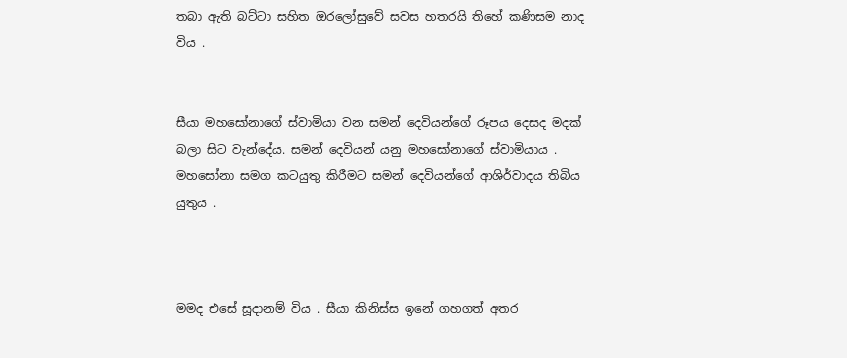තබා ඇති බට්ටා සහිත ඔරලෝසුවේ සවස හතරයි තිහේ කණිසම නාද විය .


සීයා මහසෝනාගේ ස්වාමියා වන සමන් දෙවියන්ගේ රූපය දෙසද මදක් බලා සිට වැන්දේය. සමන් දෙවියන් යනු මහසෝනාගේ ස්වාමියාය . මහසෝනා සමග කටයුතු කිරීමට සමන් දෙවියන්ගේ ආශිර්වාදය තිබිය යුතුය .



මමද එසේ සූදානම් විය . සීයා කිනිස්ස ඉනේ ගහගත් අතර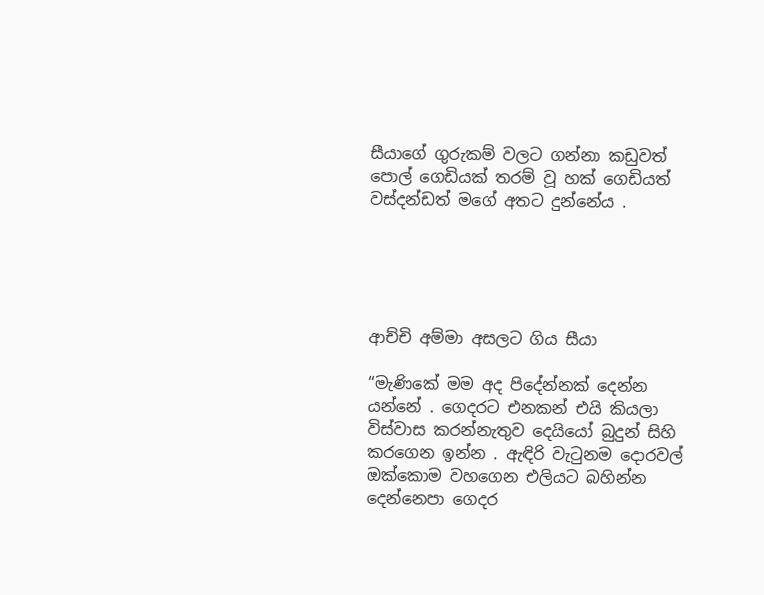සීයාගේ ගුරුකම් වලට ගන්නා කඩුවත් පොල් ගෙඩියක් තරම් වූ හක් ගෙඩියත් වස්දන්ඩත් මගේ අතට දුන්නේය .





ආච්චි අම්මා අසලට ගිය සීයා

“මැණිකේ මම අද පිදේන්නක් දෙන්න යන්නේ . ගෙදරට එනකන් එයි කියලා විස්වාස කරන්නැතුව දෙයියෝ බුදුන් සිහි කරගෙන ඉන්න . ඇඳිරි වැටුනම දොරවල් ඔක්කොම වහගෙන එලියට බහින්න දෙන්නෙපා ගෙදර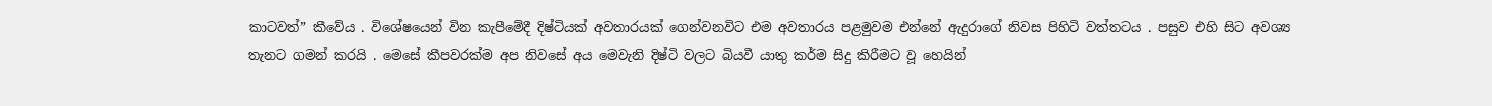කාටවත්” කීවේය . විශේෂයෙන් වින කැපීමේදී දිෂ්ටියක් අවතාරයක් ගෙන්වනවිට එම අවතාරය පළමුවම එන්නේ ඇදුරාගේ නිවස පිහිටි වත්තටය . පසුව එහි සිට අවශ්‍ය තැනට ගමන් කරයි . මෙසේ කීපවරක්ම අප නිවසේ අය මෙවැනි දිෂ්ටි වලට බියවී යාතු කර්ම සිදු කිරීමට වූ හෙයින්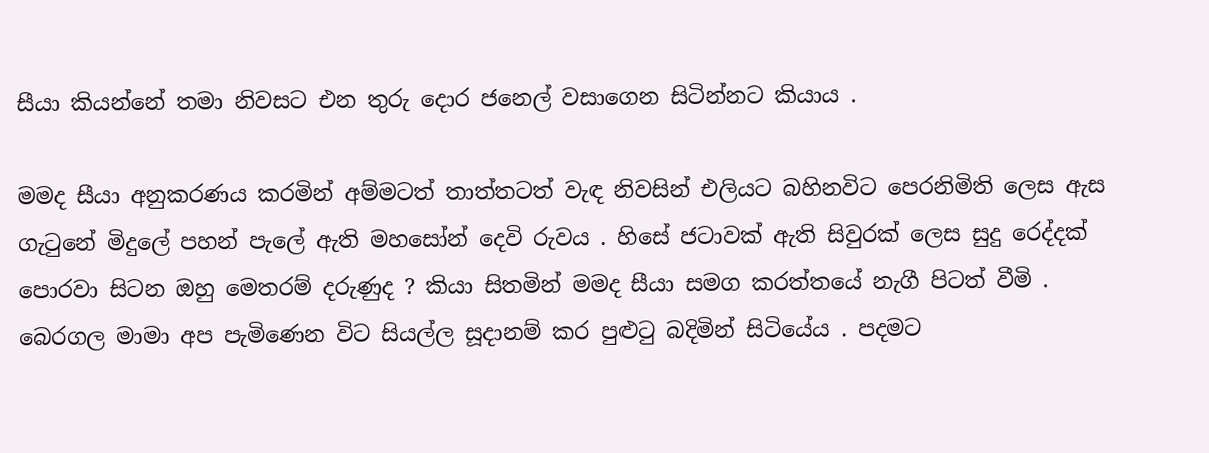සීයා කියන්නේ තමා නිවසට එන තුරු දොර ජනෙල් වසාගෙන සිටින්නට කියාය .

මමද සීයා අනුකරණය කරමින් අම්මටත් තාත්තටත් වැඳ නිවසින් එලියට බහිනවිට පෙරනිමිති ලෙස ඇස ගැටුනේ මිදුලේ පහන් පැලේ ඇති මහසෝන් දෙවි රුවය . හිසේ ජටාවක් ඇති සිවුරක් ලෙස සුදු රෙද්දක් පොරවා සිටන ඔහු මෙතරම් දරුණුද ? කියා සිතමින් මමද සීයා සමග කරත්තයේ නැගී පිටත් වීමි .
බෙරගල මාමා අප පැමිණෙන විට සියල්ල සූදානම් කර පුළුටු බදිමින් සිටියේය . පදමට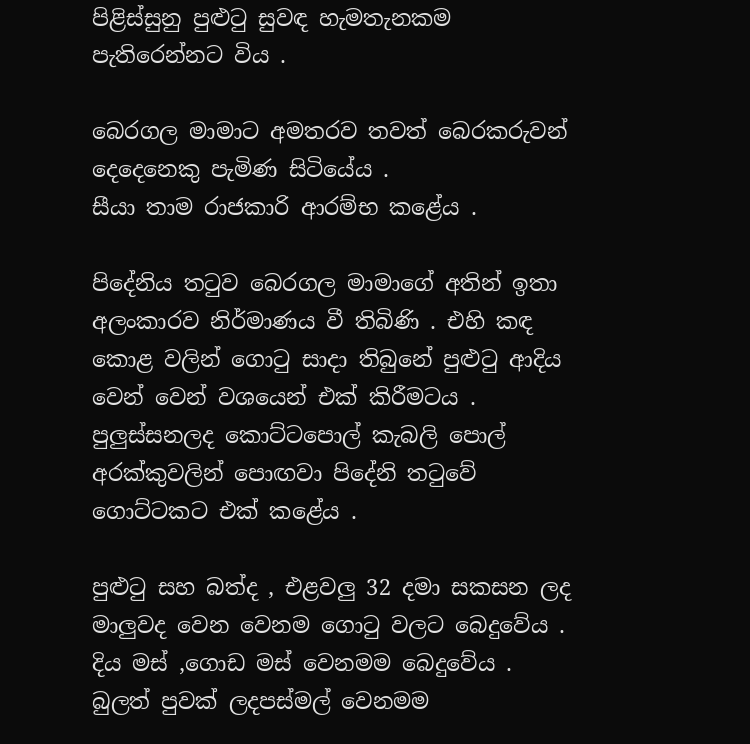පිළිස්සුනු පුළුටු සුවඳ හැමතැනකම පැතිරෙන්නට විය .

බෙරගල මාමාට අමතරව තවත් බෙරකරුවන් දෙදෙනෙකු පැමිණ සිටියේය .
සීයා තාම රාජකාරි ආරම්භ කළේය .

පිදේනිය තටුව බෙරගල මාමාගේ අතින් ඉතා අලංකාරව නිර්මාණය වී තිබිණි . එහි කඳ කොළ වලින් ගොටු සාදා තිබුනේ පුළුටු ආදිය වෙන් වෙන් වශයෙන් එක් කිරීමටය .
පුලුස්සනලද කොට්ටපොල් කැබලි පොල් අරක්කුවලින් පොඟවා පිදේනි තටුවේ ගොට්ටකට එක් කළේය .

පුළුටු සහ බත්ද , එළවලු 32 දමා සකසන ලද මාලුවද වෙන වෙනම ගොටු වලට බෙදුවේය . දිය මස් ,ගොඩ මස් වෙනමම බෙදුවේය . බුලත් පුවක් ලදපස්මල් වෙනමම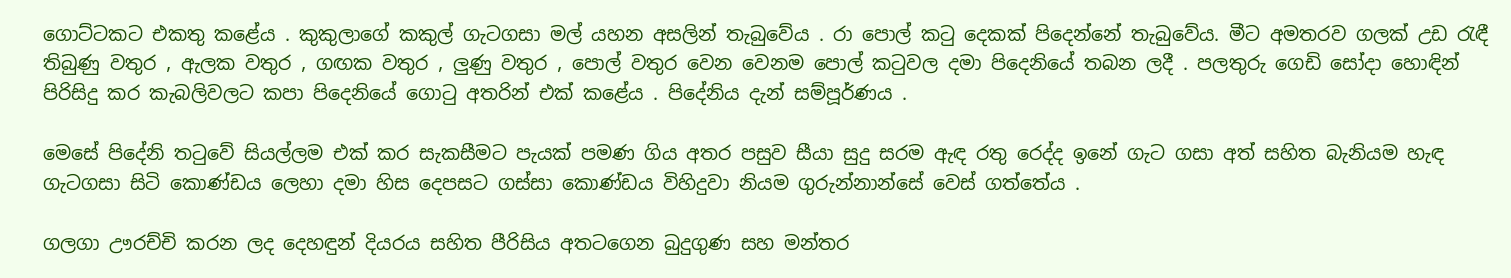ගොට්ටකට එකතු කළේය . කුකුලාගේ කකුල් ගැටගසා මල් යහන අසලින් තැබුවේය . රා පොල් කටු දෙකක් පිදෙන්නේ තැබුවේය. මීට අමතරව ගලක් උඩ රැඳී තිබුණු වතුර , ඇලක වතුර , ගඟක වතුර , ලුණු වතුර , පොල් වතුර වෙන වෙනම පොල් කටුවල දමා පිදෙනියේ තබන ලදී . පලතුරු ගෙඩි සෝදා හොඳින් පිරිසිදු කර කැබලිවලට කපා පිදෙනියේ ගොටු අතරින් එක් කළේය . පිදේනිය දැන් සම්පූර්ණය .

මෙසේ පිදේනි තටුවේ සියල්ලම එක් කර සැකසීමට පැයක් පමණ ගිය අතර පසුව සීයා සුදු සරම ඇඳ රතු රෙද්ද ඉනේ ගැට ගසා අත් සහිත බැනියම හැඳ ගැටගසා සිටි කොණ්ඩය ලෙහා දමා හිස දෙපසට ගස්සා කොණ්ඩය විහිදුවා නියම ගුරුන්නාන්සේ වෙස් ගත්තේය .

ගලගා ඌරච්චි කරන ලද දෙහඳුන් දියරය සහිත පීරිසිය අතටගෙන බුදුගුණ සහ මන්තර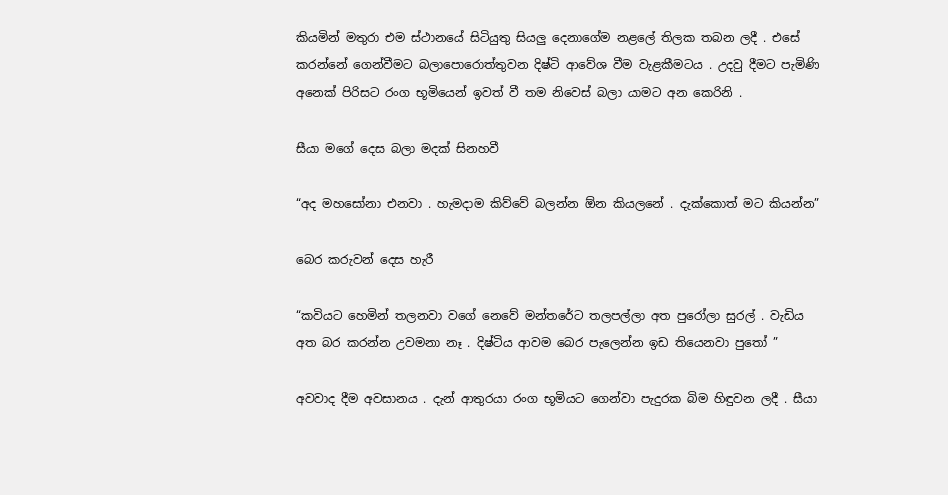කියමින් මතුරා එම ස්ථානයේ සිටියුතු සියලු දෙනාගේම නළලේ තිලක තබන ලදී . එසේ කරන්නේ ගෙන්වීමට බලාපොරොත්තුවන දිෂ්ටි ආවේශ වීම වැළකීමටය . උදවු දීමට පැමිණි අනෙක් පිරිසට රංග භූමියෙන් ඉවත් වී තම නිවෙස් බලා යාමට අන කෙරිනි .

සීයා මගේ දෙස බලා මදක් සිනහවී

“අද මහසෝනා එනවා . හැමදාම කිව්වේ බලන්න ඕන කියලනේ . දැක්කොත් මට කියන්න”

බෙර කරුවන් දෙස හැරී

“කවියට හෙමින් තලනවා වගේ නෙවේ මන්තරේට තලපල්ලා අත පුරෝලා සුරල් . වැඩිය අත බර කරන්න උවමනා නෑ . දිෂ්ටිය ආවම බෙර පැලෙන්න ඉඩ තියෙනවා පුතෝ ”

අවවාද දීම අවසානය . දැන් ආතුරයා රංග භූමියට ගෙන්වා පැදුරක බිම හිඳුවන ලදී . සීයා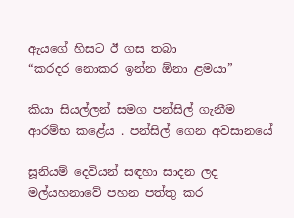ඇයගේ හිසට ඊ ගස තබා
“කරදර නොකර ඉන්න ඕනා ළමයා”

කියා සියල්ලන් සමග පන්සිල් ගැනීම ආරම්භ කළේය . පන්සිල් ගෙන අවසානයේ

සූනියම් දෙවියන් සඳහා සාදන ලද මල්යහනාවේ පහන පත්තු කර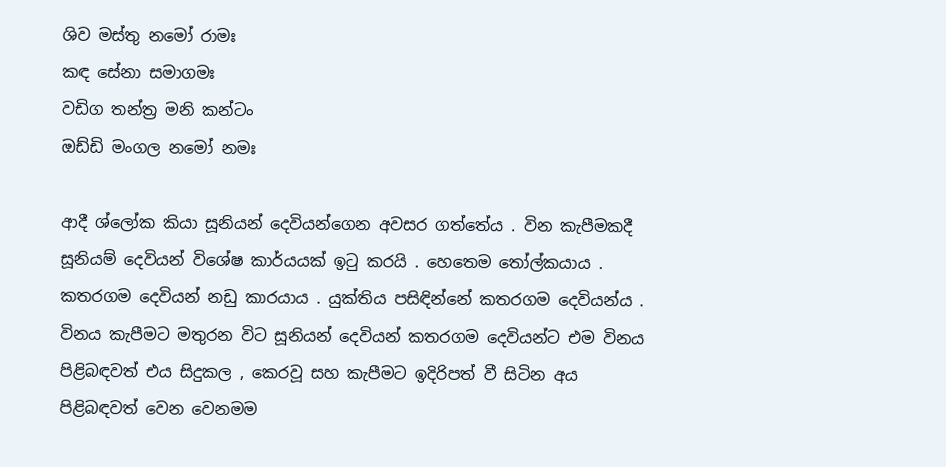ශිව මස්තු නමෝ රාමඃ
කඳ සේනා සමාගමඃ
වඩිග තන්ත්‍ර මනි කන්ටං
ඔඩ්ඩි මංගල නමෝ නමඃ

ආදී ශ්ලෝක කියා සූනියන් දෙවියන්ගෙන අවසර ගත්තේය . වින කැපීමකදී සූනියම් දෙවියන් විශේෂ කාර්යයක් ඉටු කරයි . හෙතෙම තෝල්කයාය . කතරගම දෙවියන් නඩු කාරයාය . යුක්තිය පසිඳින්නේ කතරගම දෙවියන්ය . විනය කැපීමට මතුරන විට සූනියන් දෙවියන් කතරගම දෙවියන්ට එම විනය පිළිබඳවත් එය සිදුකල , කෙරවූ සහ කැපීමට ඉදිරිපත් වී සිටින අය පිළිබඳවත් වෙන වෙනමම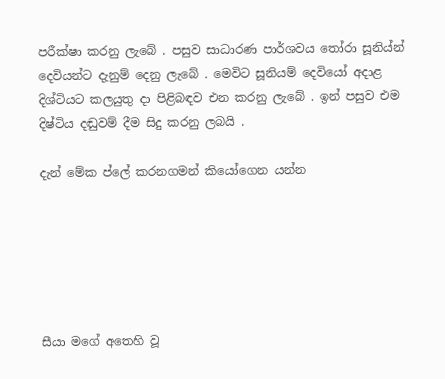පරීක්ෂා කරනු ලැබේ . පසුව සාධාරණ පාර්ශවය තෝරා සූනිය්න් දෙවියන්ට දැනුම් දෙනු ලැබේ . මෙවිට සූනියම් දෙවියෝ අදාළ දිශ්ටියට කලයුතු දා පිළිබඳව එන කරනු ලැබේ . ඉන් පසුව එම දිෂ්ටිය දඬුවම් දීම සිදු කරනු ලබයි .

දැන් මේක ප්ලේ කරනගමන් කියෝගෙන යන්න






සීයා මගේ අතෙහි වූ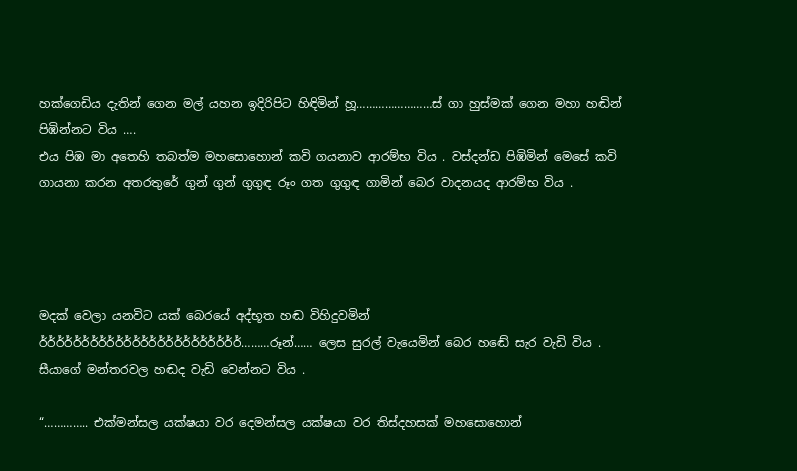හක්ගෙඩිය දැතින් ගෙන මල් යහන ඉදිරිපිට හිඳිමින් හූ……………………ස් ගා හුස්මක් ගෙන මහා හඬින් පිඹින්නට විය ….
එය පිඹ මා අතෙහි තබත්ම මහසොහොන් කවි ගයනාව ආරම්භ විය . වස්දන්ඩ පිඹිමින් මෙසේ කවි ගායනා කරන අතරතුරේ ගුන් ගුන් ගුගුඳ රූං ගත ගුගුඳ ගාමින් බෙර වාදනයද ආරම්භ විය .




මදක් වෙලා යනවිට යක් බෙරයේ අද්භූත හඬ විහිදුවමින්
ර්ර්ර්ර්ර්ර්ර්ර්ර්ර්ර්ර්ර්ර්ර්ර්ර්ර්ර්ර්ර්ර්ර්ර්………රූන්…… ලෙස සුරල් වැයෙමින් බෙර හඬේ සැර වැඩි විය . සීයාගේ මන්තරවල හඬද වැඩි වෙන්නට විය .

“………….. එක්මන්සල යක්ෂයා වර දෙමන්සල යක්ෂයා වර තිස්දහසක් මහසොහොන්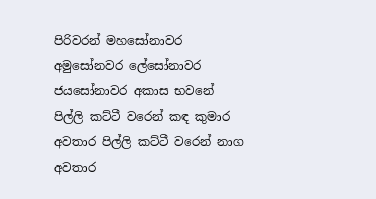පිරිවරන් මහසෝනාවර අමුසෝනවර ලේසෝනාවර ජයසෝනාවර අකාස භවනේ පිල්ලි කට්ටී වරෙන් කඳ කුමාර අවතාර පිල්ලි කට්ටී වරෙන් නාග අවතාර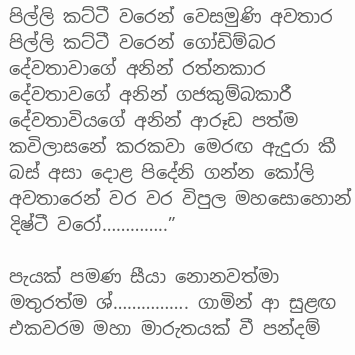පිල්ලි කට්ටී වරෙන් වෙසමුණි අවතාර පිල්ලි කට්ටී වරෙන් ගෝඩිම්බර දේවතාවාගේ අනින් රත්නකාර දේවතාවගේ අනින් ගජකුම්බකාරී දේවතාවියගේ අනින් ආරූඩ පත්ම කවිලාසනේ කරකවා මෙරඟ ඇදුරා කී බස් අසා දොළ පිදේනි ගන්න කෝලි අවතාරෙන් වර වර විපුල මහසොහොන් දිෂ්ටී වරෝ…………..”

පැයක් පමණ සීයා නොනවත්මා මතුරත්ම ශ්……………. ගාමින් ආ සුළඟ එකවරම මහා මාරුතයක් වී පන්දම්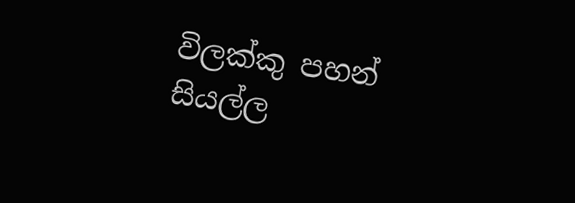විලක්කු පහන් සියල්ල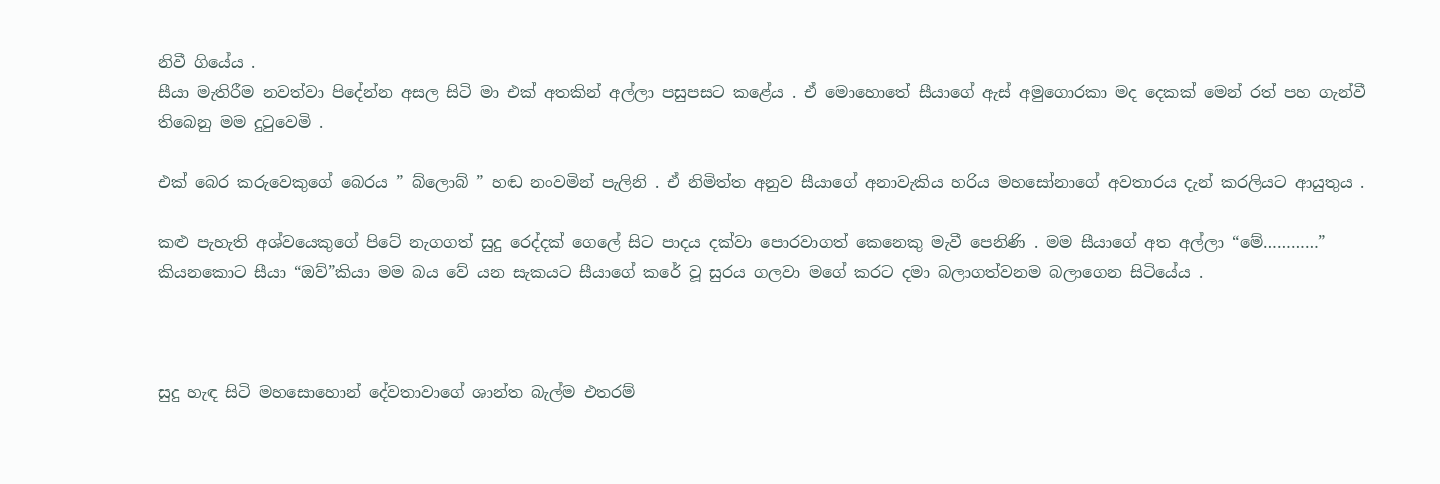නිවී ගියේය .
සීයා මැතිරීම නවත්වා පිදේන්න අසල සිටි මා එක් අතකින් අල්ලා පසුපසට කළේය . ඒ මොහොතේ සීයාගේ ඇස් අමුගොරකා මද දෙකක් මෙන් රත් පහ ගැන්වී තිබෙනු මම දුටුවෙමි .

එක් බෙර කරුවෙකුගේ බෙරය ” බ්ලොබ් ” හඬ නංවමින් පැලිනි . ඒ නිමිත්ත අනුව සීයාගේ අනාවැකිය හරිය මහසෝනාගේ අවතාරය දැන් කරලියට ආයුතුය .

කළු පැහැති අශ්වයෙකුගේ පිටේ නැගගත් සුදු රෙද්දක් ගෙලේ සිට පාදය දක්වා පොරවාගත් කෙනෙකු මැවී පෙනිණි . මම සීයාගේ අත අල්ලා “මේ…………” කියනකොට සීයා “ඔව්”කියා මම බය වේ යන සැකයට සීයාගේ කරේ වූ සුරය ගලවා මගේ කරට දමා බලාගත්වනම බලාගෙන සිටියේය .



සුදු හැඳ සිටි මහසොහොන් දේවතාවාගේ ශාන්ත බැල්ම එතරම්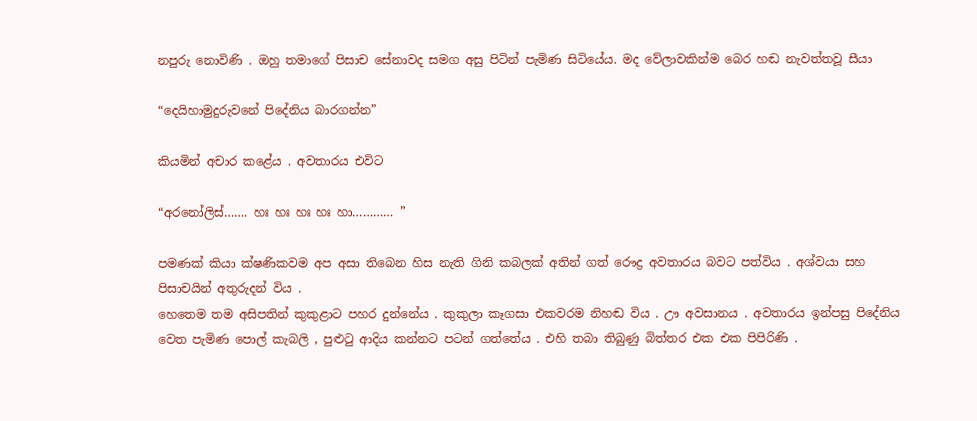නපුරු නොවිණි . ඔහු තමාගේ පිසාච සේනාවද සමග අසු පිටින් පැමිණ සිටියේය. මද වේලාවකින්ම බෙර හඬ නැවත්තවූ සීයා

“දෙයිහාමුදුරුවනේ පිදේනිය බාරගන්න”

කියමින් අචාර කළේය . අවතාරය එවිට

“අරනෝලිස්……. හඃ හඃ හඃ හඃ හා………… ”

පමණක් කියා ක්ෂණිකවම අප අසා තිබෙන හිස නැති ගිනි කබලක් අතින් ගත් රෞද්‍ර අවතාරය බවට පත්විය . අශ්වයා සහ පිසාචයින් අතුරුදන් විය .
හෙතෙම තම අසිපතින් කුකුළාට පහර දුන්නේය . කුකුලා කෑගසා එකවරම නිහඬ විය . ඌ අවසානය . අවතාරය ඉන්පසු පිදේනිය වෙත පැමිණ පොල් කැබලි , පුළුටු ආදිය කන්නට පටන් ගත්තේය . එහි තබා තිබුණු බිත්තර එක එක පිපිරිණි .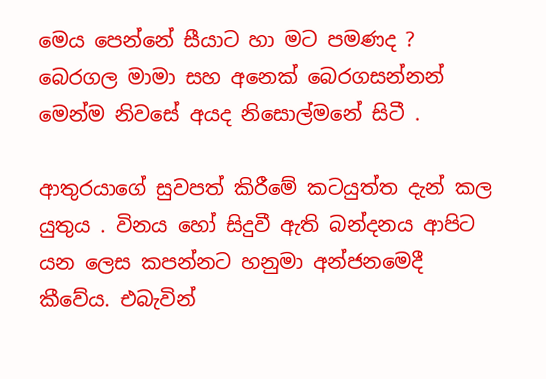මෙය පෙන්නේ සීයාට හා මට පමණද ? බෙරගල මාමා සහ අනෙක් බෙරගසන්නන් මෙන්ම නිවසේ අයද නිසොල්මනේ සිටී .

ආතුරයාගේ සුවපත් කිරීමේ කටයුත්ත දැන් කල යුතුය . විනය හෝ සිදුවී ඇති බන්දනය ආපිට යන ලෙස කපන්නට හනුමා අන්ජනමෙදී කීවේය. එබැවින්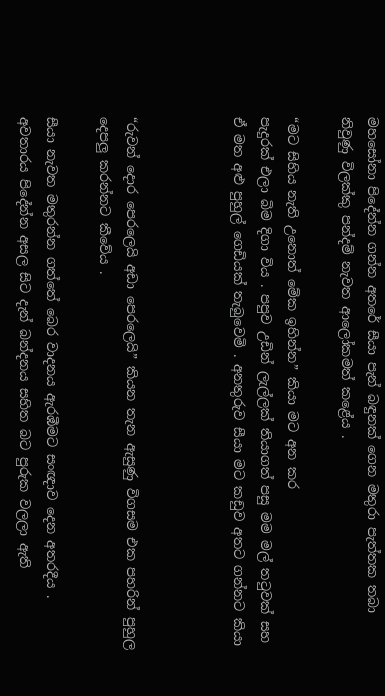මහසෝනා පිදේන්න ගන්න අතරේ සීයා පැන් බඳුනක් ගෙන මතුරා පැත්තක තබා නිවුණු විලක්කු පන්දම් නැවත ආලෝකමත් කළේය .

“මට සිහිය නැති උනොත් මේක ඉහින්න” කියා මට අන කර
පැදුරක් එලා බිම දිගා විය . පපුව උඩින් ලැල්ලක් තියාගත් පසු මම මල් තටුවක් සහ ඒ මත අළු පුහුල් ගෙඩියක් තැබුවෙමි . අනතුරුව සීයා මට කඩුව අතට ගන්නට කියා



“රුවන් දොර පෙරලෙයි අඩා පෙරලෙයි” කියන තැන ඇසුණු විගසම එක පහරින් පුහුල දෙපලු කරන්නට කීවේය .

සීයා නැවත මතුරන්න ගත්තේ බෙර වාදනය ඇරඹීමට සංඥාව දෙන අතරදීය .
අවතාරය පිදේන්න අසල සිට දැන් බන්දනය සහිත බට පුරුක වලලා ඇති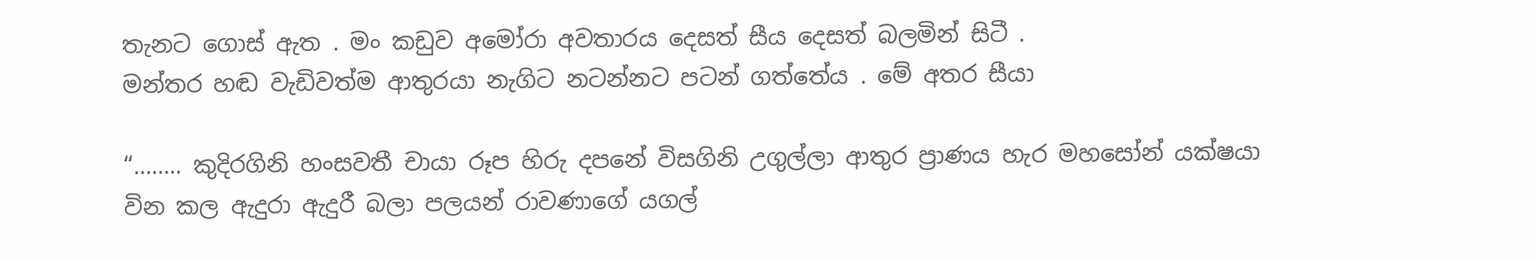තැනට ගොස් ඇත . මං කඩුව අමෝරා අවතාරය දෙසත් සීය දෙසත් බලමින් සිටී .
මන්තර හඬ වැඩිවත්ම ආතුරයා නැගිට නටන්නට පටන් ගත්තේය . මේ අතර සීයා

“…….. කුදිරගිනි හංසවතී චායා රූප හිරු දපනේ විසගිනි උගුල්ලා ආතුර ප්‍රාණය හැර මහසෝන් යක්ෂයා වින කල ඇදුරා ඇදුරී බලා පලයන් රාවණාගේ යගල්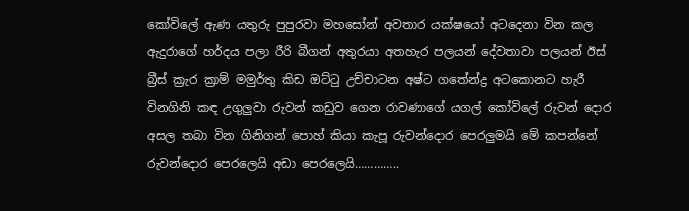කෝවිලේ ඇණ යතුරු පුපුරවා මහසෝන් අවතාර යක්ෂයෝ අටදෙනා වින කල ඇදුරාගේ හර්දය පලා රීරි බීගන් අතුරයා අතහැර පලයන් දේවතාවා පලයන් ඊස් බ්‍රීස් ක්‍රැර ක්‍රාම් මමුර්තු කිඩ ඔට්ටු උච්චාටන අෂ්ට ගතේන්ද්‍ර අටකොනට හැරී විනගිනි කඳ උගුලුවා රුවන් කඩුව ගෙන රාවණාගේ යගල් කෝවිලේ රුවන් දොර අසල තබා වින ගිනිගන් පොහ් කියා කැපූ රුවන්දොර පෙරලුමයි මේ කපන්නේ රුවන්දොර පෙරලෙයි අඩා පෙරලෙයි…………..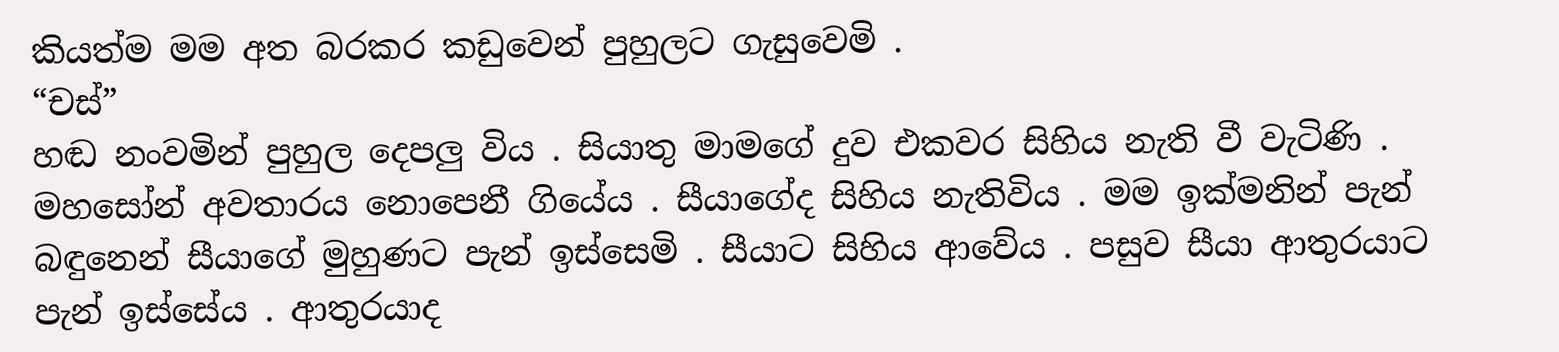කියත්ම මම අත බරකර කඩුවෙන් පුහුලට ගැසුවෙමි .
“චස්”
හඬ නංවමින් පුහුල දෙපලු විය . සියාතු මාමගේ දුව එකවර සිහිය නැති වී වැටිණි . මහසෝන් අවතාරය නොපෙනී ගියේය . සීයාගේද සිහිය නැතිවිය . මම ඉක්මනින් පැන් බඳුනෙන් සීයාගේ මුහුණට පැන් ඉස්සෙමි . සීයාට සිහිය ආවේය . පසුව සීයා ආතුරයාට පැන් ඉස්සේය . ආතුරයාද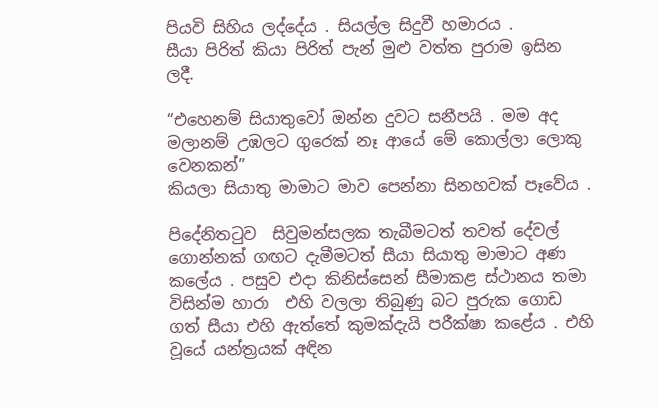පියවි සිහිය ලද්දේය . සියල්ල සිදුවී හමාරය .
සීයා පිරිත් කියා පිරිත් පැන් මුළු වත්ත පුරාම ඉසින ලදී.

“එහෙනම් සියාතුවෝ ඔන්න දුවට සනීපයි . මම අද මලානම් උඹලට ගුරෙක් නෑ ආයේ මේ කොල්ලා ලොකු වෙනකන්”
කියලා සියාතු මාමාට මාව පෙන්නා සිනහවක් පෑවේය .

පිදේනිතටුව  සිවුමන්සලක තැබීමටත් තවත් දේවල් ගොන්නක් ගඟට දැමීමටත් සීයා සියාතු මාමාට අණ කලේය . පසුව එදා කිනිස්සෙන් සීමාකළ ස්ථානය තමා විසින්ම හාරා  එහි වලලා තිබුණු බට පුරුක ගොඩ ගත් සීයා එහි ඇත්තේ කුමක්දැයි පරීක්ෂා කළේය . එහි වූයේ යන්ත්‍රයක් අඳින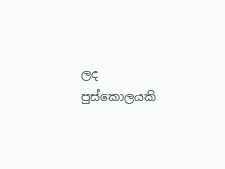ලද පුස්කොලයකි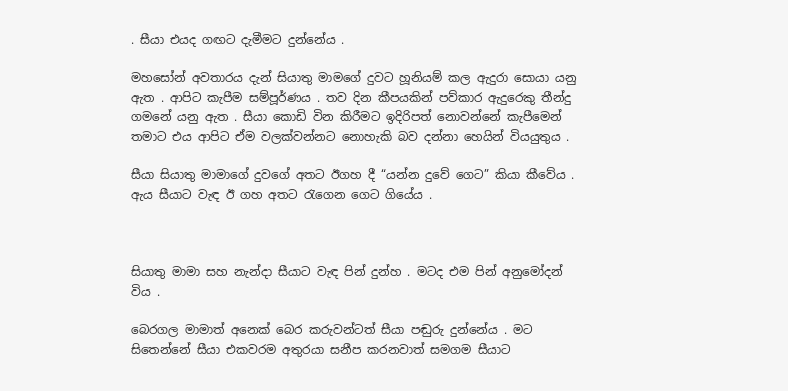. සීයා එයද ගඟට දැමීමට දුන්නේය .

මහසෝන් අවතාරය දැන් සියාතු මාමගේ දුවට හූනියම් කල ඇදුරා සොයා යනු ඇත . ආපිට කැපීම සම්පූර්ණය . තව දින කීපයකින් පව්කාර ඇදුරෙකු තීන්දු ගමනේ යනු ඇත . සීයා කොඩි වින කිරීමට ඉදිරිපත් නොවන්නේ කැපීමෙන් තමාට එය ආපිට ඒම වලක්වන්නට නොහැකි බව දන්නා හෙයින් වියයුතුය .

සීයා සියාතු මාමාගේ දුවගේ අතට ඊගහ දී “යන්න දුවේ ගෙට” කියා කීවේය . ඇය සීයාට වැඳ ඊ ගහ අතට රැගෙන ගෙට ගියේය .



සියාතු මාමා සහ නැන්දා සීයාට වැඳ පින් දුන්හ . මටද එම පින් අනුමෝදන් විය .

බෙරගල මාමාත් අනෙක් බෙර කරුවන්ටත් සීයා පඬුරු දුන්නේය . මට සිතෙන්නේ සීයා එකවරම අතුරයා සනීප කරනවාත් සමගම සීයාට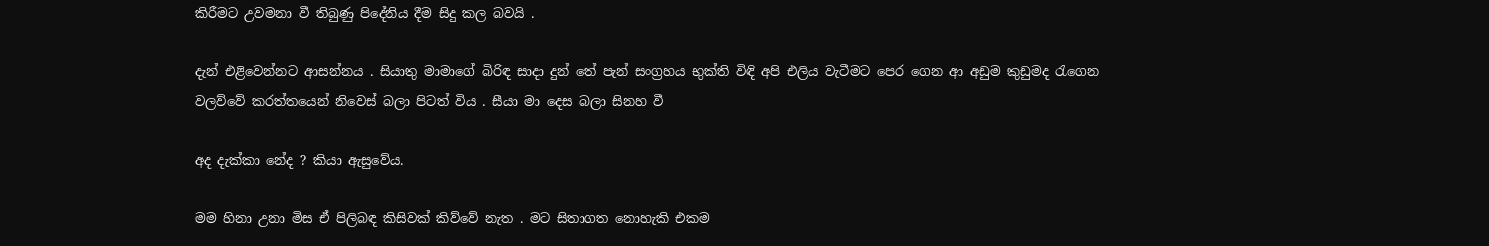කිරීමට උවමනා වී තිබුණු පිදේනිය දීම සිදු කල බවයි .

දැන් එළිවෙන්නට ආසන්නය . සියාතු මාමාගේ බිරිඳ සාදා දුන් තේ පැන් සංග්‍රහය භුක්ති විඳි අපි එලිය වැටීමට පෙර ගෙන ආ අඩුම කුඩුමද රැගෙන වලව්වේ කරත්තයෙන් නිවෙස් බලා පිටත් විය . සීයා මා දෙස බලා සිනහ වී

අද දැක්කා නේද ? කියා ඇසුවේය.

මම හිනා උනා මිස ඒ පිලිබඳ කිසිවක් කිව්වේ නැත . මට සිතාගත නොහැකි එකම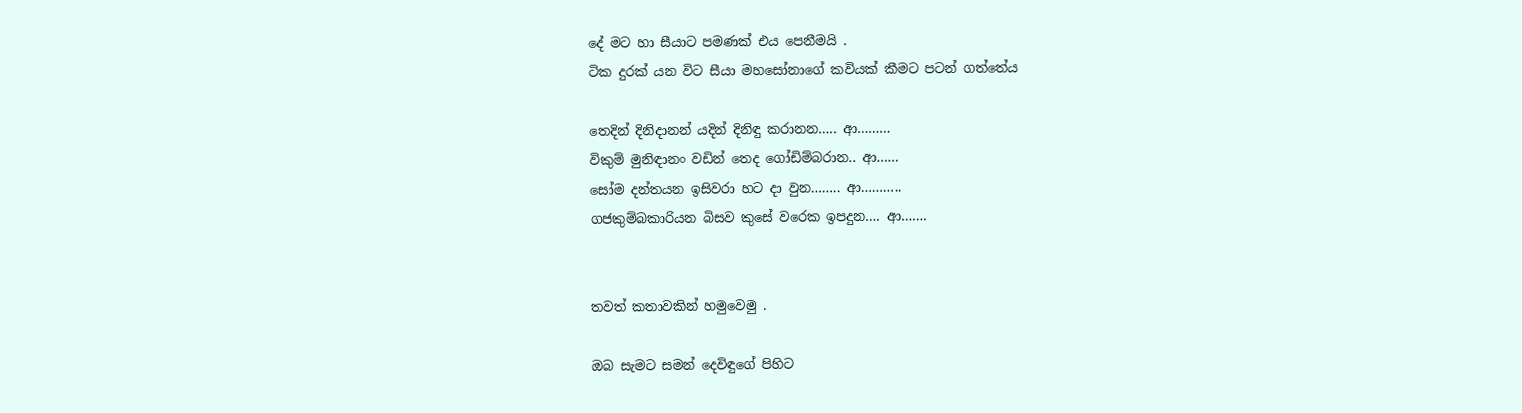දේ මට හා සීයාට පමණක් එය පෙනීමයි .
ටික දුරක් යන විට සීයා මහසෝනාගේ කවියක් කීමට පටන් ගත්තේය

තෙදින් දිනිදානන් යදින් දිනිඳු කරානන….. ආ………
විකුම් මුනිඳානං වඩින් තෙද ගෝඩිම්බරාන.. ආ……
සෝම දන්තයන ඉසිවරා හට දා වුන…….. ආ………..
ගජකුම්බකාරියන බිසව කුසේ වරෙක ඉපදුන…. ආ…….


තවත් කතාවකින් හමුවෙමු .

ඔබ සැමට සමන් දෙවිඳුගේ පිහිට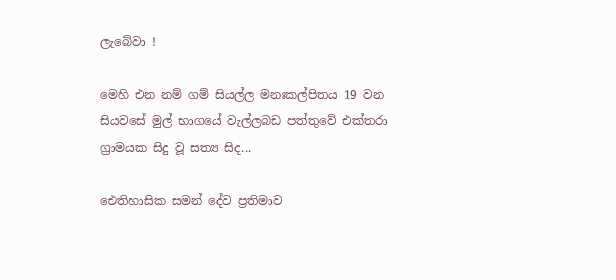ලැබේවා !

මෙහි එන නම් ගම් සියල්ල මනඃකල්පිතය 19 වන සියවසේ මුල් භාගයේ වැල්ලබඩ පත්තුවේ එක්තරා ග්‍රාමයක සිදු වූ සත්‍ය සිද...

ඓතිහාසික සමන් දේව ප්‍රතිමාව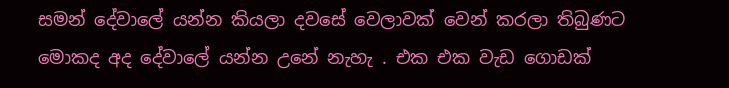සමන් දේවාලේ යන්න කියලා දවසේ වෙලාවක් වෙන් කරලා තිබුණට මොකද අද දේවාලේ යන්න උනේ නැහැ . එක එක වැඩ ගොඩක්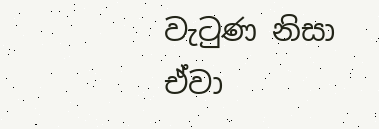වැටුණ නිසා ඒවා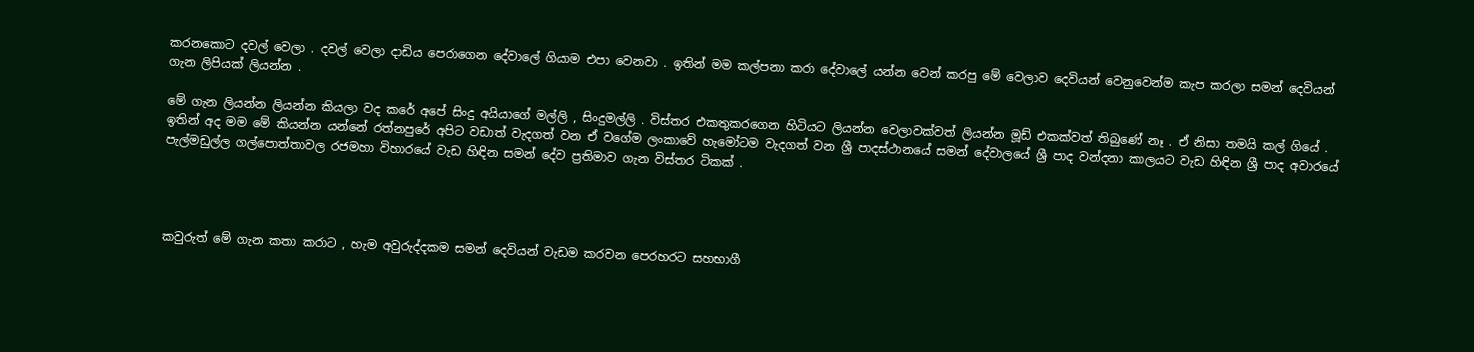කරනකොට දවල් වෙලා . දවල් වෙලා දාඩිය පෙරාගෙන දේවාලේ ගියාම එපා වෙනවා . ඉතින් මම කල්පනා කරා දේවාලේ යන්න වෙන් කරපු මේ වෙලාව දෙවියන් වෙනුවෙන්ම කැප කරලා සමන් දෙවියන් ගැන ලිපියක් ලියන්න .

මේ ගැන ලියන්න ලියන්න කියලා වද කරේ අපේ සිංදු අයියාගේ මල්ලි , සිංදුමල්ලි . විස්තර එකතුකරගෙන හිටියට ලියන්න වෙලාවක්වත් ලියන්න මූඩ් එකක්වත් තිබුණේ නෑ . ඒ නිසා තමයි කල් ගියේ . ඉතින් අද මම මේ කියන්න යන්නේ රත්නපුරේ අපිට වඩාත් වැදගත් වන ඒ වගේම ලංකාවේ හැමෝටම වැදගත් වන ශ්‍රී පාදස්ථානයේ සමන් දේවාලයේ ශ්‍රී පාද වන්දනා කාලයට වැඩ හිඳින ශ්‍රී පාද අවාරයේ පැල්මඩුල්ල ගල්පොත්තාවල රජමහා විහාරයේ වැඩ හිඳින සමන් දේව ප්‍රතිමාව ගැන විස්තර ටිකක් .




කවුරුත් මේ ගැන කතා කරාට , හැම අවුරුද්දකම සමන් දෙවියන් වැඩම කරවන පෙරහරට සහභාගී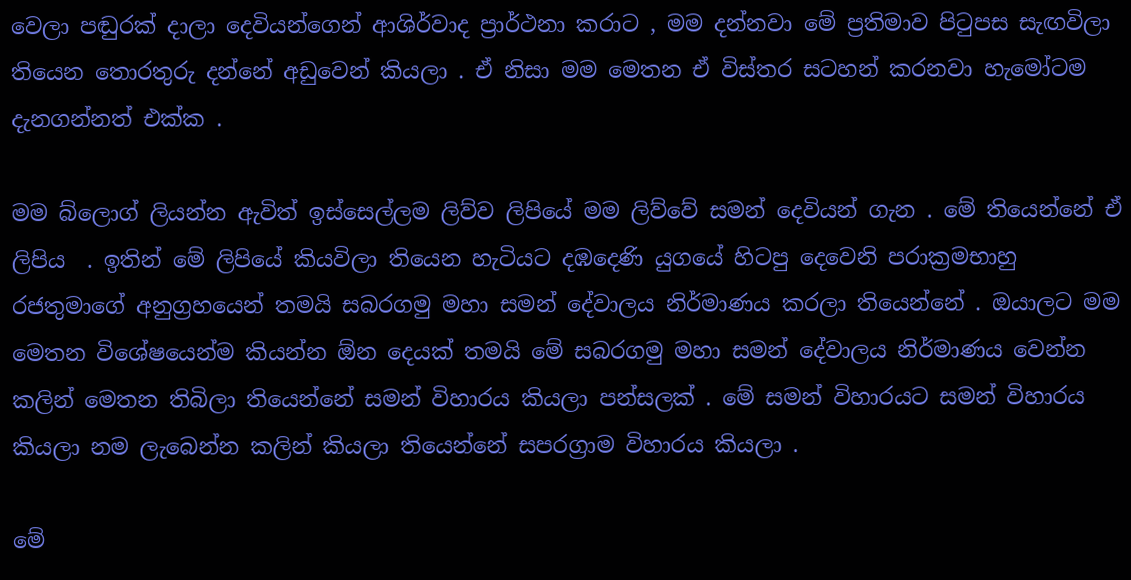වෙලා පඬුරක් දාලා දෙවියන්ගෙන් ආශිර්වාද ප්‍රාර්ථනා කරාට , මම දන්නවා මේ ප්‍රතිමාව පිටුපස සැඟවිලා තියෙන තොරතුරු දන්නේ අඩුවෙන් කියලා . ඒ නිසා මම මෙතන ඒ විස්තර සටහන් කරනවා හැමෝටම දැනගන්නත් එක්ක .

මම බ්ලොග් ලියන්න ඇවිත් ඉස්සෙල්ලම ලිව්ව ලිපියේ මම ලිව්වේ සමන් දෙවියන් ගැන . මේ තියෙන්නේ ඒ ලිපිය  . ඉතින් මේ ලිපියේ කියවිලා තියෙන හැටියට දඹදෙණි යුගයේ හිටපු දෙවෙනි පරාක්‍රමභාහු රජතුමාගේ අනුග්‍රහයෙන් තමයි සබරගමු මහා සමන් දේවාලය නිර්මාණය කරලා තියෙන්නේ . ඔයාලට මම මෙතන විශේෂයෙන්ම කියන්න ඕන දෙයක් තමයි මේ සබරගමු මහා සමන් දේවාලය නිර්මාණය වෙන්න කලින් මෙතන තිබිලා තියෙන්නේ සමන් විහාරය කියලා පන්සලක් . මේ සමන් විහාරයට සමන් විහාරය කියලා නම ලැබෙන්න කලින් කියලා තියෙන්නේ සපරග්‍රාම විහාරය කියලා .

මේ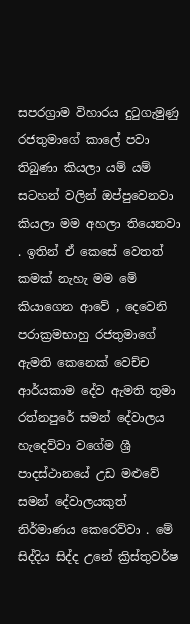සපරග්‍රාම විහාරය දුටුගැමුණු රජතුමාගේ කාලේ පවා තිබුණා කියලා යම් යම් සටහන් වලින් ඔප්පුවෙනවා කියලා මම අහලා තියෙනවා . ඉතින් ඒ කෙසේ වෙතත් කමක් නැහැ මම මේ කියාගෙන ආවේ , දෙවෙනි පරාක්‍රමභාහු රජතුමාගේ ඇමති කෙනෙක් වෙච්ච ආර්යකාම දේව ඇමති තුමා රත්නපුරේ සමන් දේවාලය හැදෙව්වා වගේම ශ්‍රී පාදස්ථානයේ උඩ මළුවේ සමන් දේවාලයකුත් නිර්මාණය කෙරෙව්වා . මේ සිද්දිය සිද්ද උනේ ක්‍රිස්තුවර්ෂ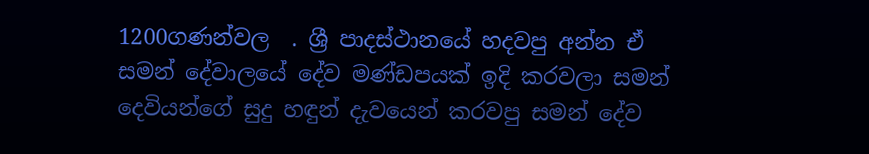1200ගණන්වල  . ශ්‍රී පාදස්ථානයේ හදවපු අන්න ඒ සමන් දේවාලයේ දේව මණ්ඩපයක් ඉදි කරවලා සමන් දෙවියන්ගේ සුදු හඳුන් දැවයෙන් කරවපු සමන් දේව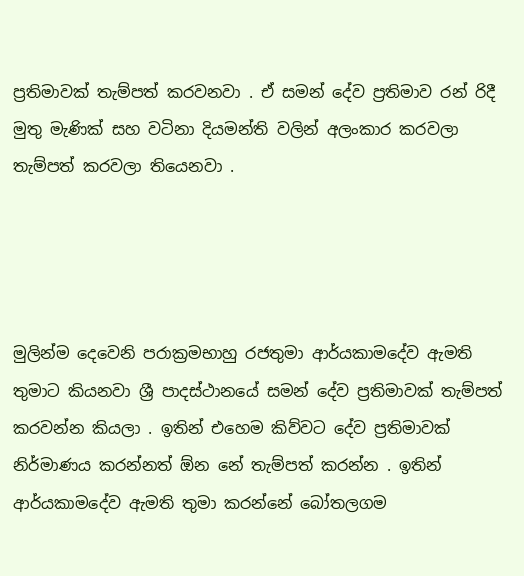ප්‍රතිමාවක් තැම්පත් කරවනවා . ඒ සමන් දේව ප්‍රතිමාව රන් රිදී මුතු මැණික් සහ වටිනා දියමන්ති වලින් අලංකාර කරවලා තැම්පත් කරවලා තියෙනවා .




මුලින්ම දෙවෙනි පරාක්‍රමභාහු රජතුමා ආර්යකාමදේව ඇමති තුමාට කියනවා ශ්‍රී පාදස්ථානයේ සමන් දේව ප්‍රතිමාවක් තැම්පත් කරවන්න කියලා . ඉතින් එහෙම කිව්වට දේව ප්‍රතිමාවක් නිර්මාණය කරන්නත් ඕන නේ තැම්පත් කරන්න . ඉතින් ආර්යකාමදේව ඇමති තුමා කරන්නේ බෝතලගම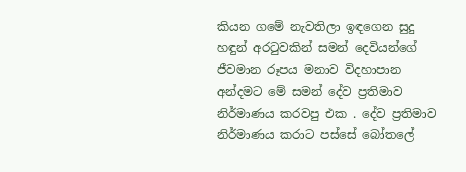කියන ගමේ නැවතිලා ඉඳගෙන සුදු හඳුන් අරටුවකින් සමන් දෙවියන්ගේ ජීවමාන රූපය මනාව විදහාපාන අන්දමට මේ සමන් දේව ප්‍රතිමාව නිර්මාණය කරවපු එක . දේව ප්‍රතිමාව නිර්මාණය කරාට පස්සේ බෝතලේ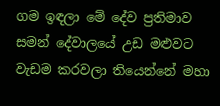ගම ඉඳලා මේ දේව ප්‍රතිමාව සමන් දේවාලයේ උඩ මළුවට වැඩම කරවලා තියෙන්නේ මහා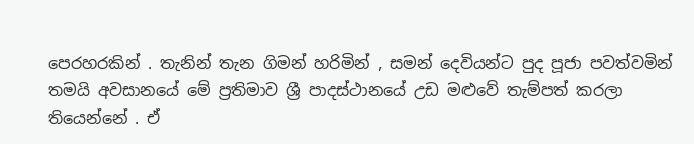පෙරහරකින් . තැනින් තැන ගිමන් හරිමින් , සමන් දෙවියන්ට පුද පූජා පවත්වමින් තමයි අවසානයේ මේ ප්‍රතිමාව ශ්‍රී පාදස්ථානයේ උඩ මළුවේ තැම්පත් කරලා තියෙන්නේ . ඒ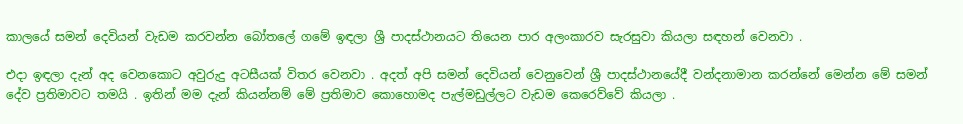කාලයේ සමන් දෙවියන් වැඩම කරවන්න බෝතලේ ගමේ ඉඳලා ශ්‍රී පාදස්ථානයට තියෙන පාර අලංකාරව සැරසුවා කියලා සඳහන් වෙනවා .

එදා ඉඳලා දැන් අද වෙනකොට අවුරුදු අටසීයක් විතර වෙනවා . අදත් අපි සමන් දෙවියන් වෙනුවෙන් ශ්‍රී පාදස්ථානයේදී වන්දනාමාන කරන්නේ මෙන්න මේ සමන් දේව ප්‍රතිමාවට තමයි . ඉතින් මම දැන් කියන්නම් මේ ප්‍රතිමාව කොහොමද පැල්මඩුල්ලට වැඩම කෙරෙව්වේ කියලා .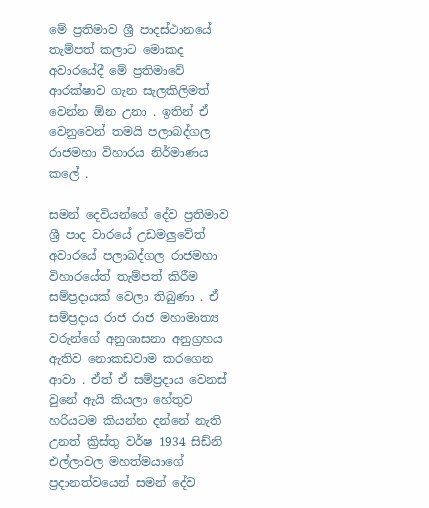මේ ප්‍රතිමාව ශ්‍රී පාදස්ථානයේ තැම්පත් කලාට මොකද අවාරයේදී මේ ප්‍රතිමාවේ ආරක්ෂාව ගැන සැලකිලිමත් වෙන්න ඕන උනා . ඉතින් ඒ වෙනුවෙන් තමයි පලාබද්ගල රාජමහා විහාරය නිර්මාණය කලේ .

සමන් දෙවියන්ගේ දේව ප්‍රතිමාව ශ්‍රී පාද වාරයේ උඩමලුවේත් අවාරයේ පලාබද්ගල රාජමහා විහාරයේත් තැම්පත් කිරීම සම්ප්‍රදායක් වෙලා තිබුණා . ඒ සම්ප්‍රදාය රාජ රාජ මහාමාත්‍ය වරුන්ගේ අනුශාසනා අනුග්‍රහය ඇතිව නොකඩවාම කරගෙන ආවා . ඒත් ඒ සම්ප්‍රදාය වෙනස් වුනේ ඇයි කියලා හේතුව හරියටම කියන්න දන්නේ නැති උනත් ක්‍රිස්තු වර්ෂ 1934 සිඩ්නි එල්ලාවල මහත්මයාගේ ප්‍රදානත්වයෙන් සමන් දේව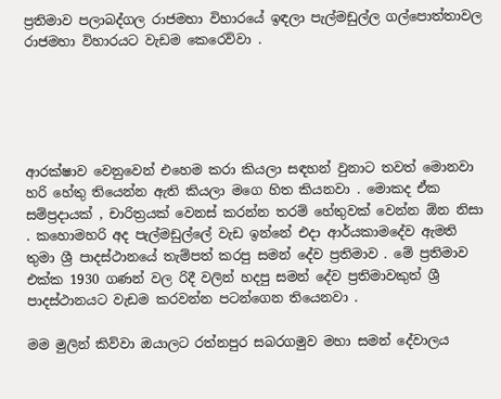ප්‍රතිමාව පලාබද්ගල රාජමහා විහාරයේ ඉඳලා පැල්මඩුල්ල ගල්පොත්තාවල රාජමහා විහාරයට වැඩම කෙරෙව්වා .





ආරක්ෂාව වෙනුවෙන් එහෙම කරා කියලා සඳහන් වුනාට තවත් මොනවා හරි හේතු තියෙන්න ඇති කියලා මගෙ හිත කියනවා . මොකද ඒක සම්ප්‍රදායක් , චාරිත්‍රයක් වෙනස් කරන්න තරම් හේතුවක් වෙන්න ඕන නිසා . කහොමහරි අද පැල්මඩුල්ලේ වැඩ ඉන්නේ එදා ආර්යකාමදේව ඇමති තුමා ශ්‍රී පාදස්ථානයේ තැම්පත් කරපු සමන් දේව ප්‍රතිමාව . මේ ප්‍රතිමාව එක්ක 1930 ගණන් වල රිදී වලින් හදපු සමන් දේව ප්‍රතිමාවකුත් ශ්‍රී පාදස්ථානයට වැඩම කරවන්න පටන්ගෙන තියෙනවා .

මම මුලින් කිව්වා ඔයාලට රත්නපුර සබරගමුව මහා සමන් දේවාලය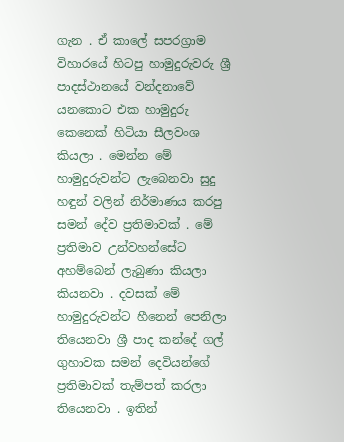ගැන . ඒ කාලේ සපරග්‍රාම විහාරයේ හිටපු හාමුදුරුවරු ශ්‍රී පාදස්ථානයේ වන්දනාවේ යනකොට එක හාමුදුරු කෙනෙක් හිටියා සීලවංශ කියලා . මෙන්න මේ හාමුදුරුවන්ට ලැබෙනවා සුදු හඳුන් වලින් නිර්මාණය කරපු සමන් දේව ප්‍රතිමාවක් . මේ ප්‍රතිමාව උන්වහන්සේට අහම්බෙන් ලැබුණා කියලා කියනවා . දවසක් මේ හාමුදුරුවන්ට හීනෙන් පෙනිලා තියෙනවා ශ්‍රී පාද කන්දේ ගල් ගුහාවක සමන් දෙවියන්ගේ ප්‍රතිමාවක් තැම්පත් කරලා තියෙනවා . ඉතින්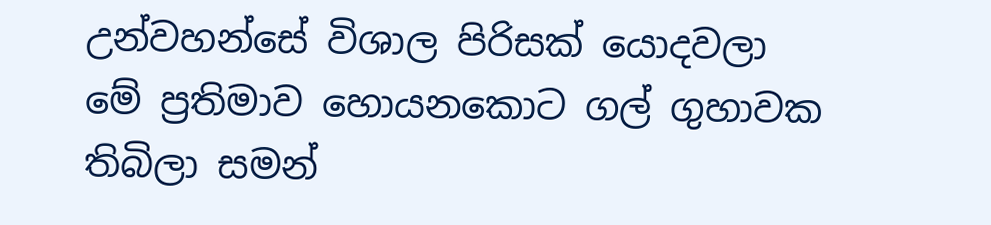උන්වහන්සේ විශාල පිරිසක් යොදවලා මේ ප්‍රතිමාව හොයනකොට ගල් ගුහාවක තිබිලා සමන්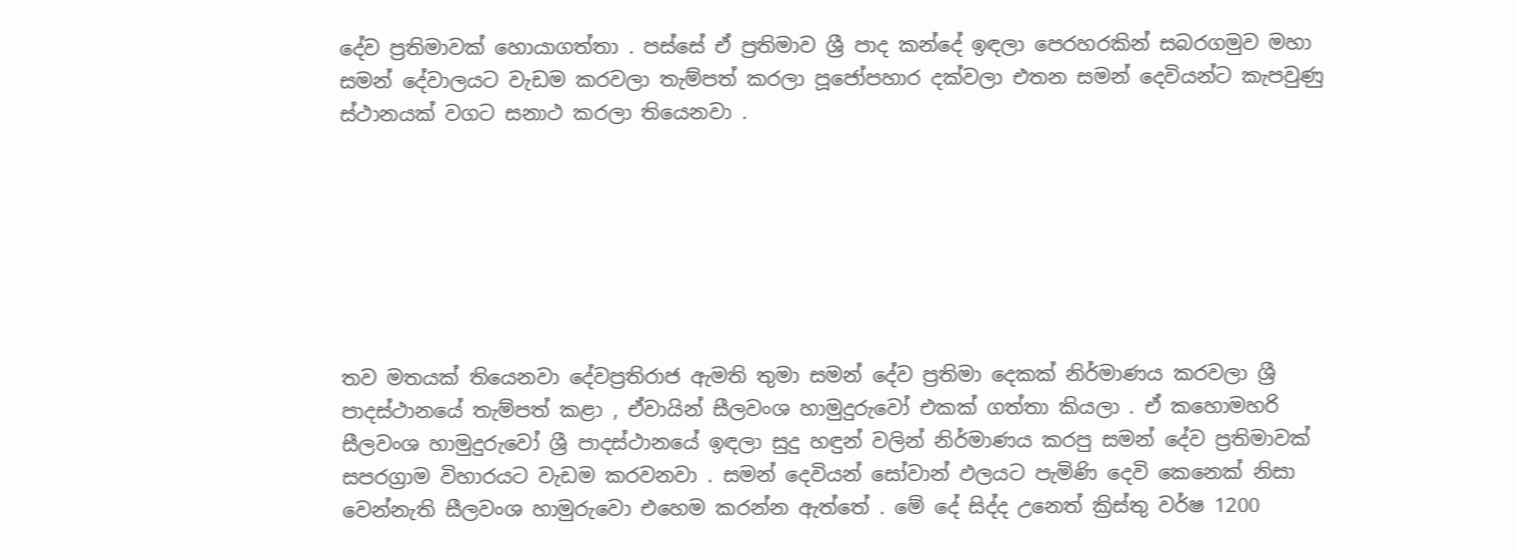දේව ප්‍රතිමාවක් හොයාගත්තා . පස්සේ ඒ ප්‍රතිමාව ශ්‍රී පාද කන්දේ ඉඳලා පෙරහරකින් සබරගමුව මහා සමන් දේවාලයට වැඩම කරවලා තැම්පත් කරලා පූජෝපහාර දක්වලා එතන සමන් දෙවියන්ට කැපවුණු ස්ථානයක් වගට සනාථ කරලා තියෙනවා .







තව මතයක් තියෙනවා දේවප්‍රතිරාජ ඇමති තුමා සමන් දේව ප්‍රතිමා දෙකක් නිර්මාණය කරවලා ශ්‍රී පාදස්ථානයේ තැම්පත් කළා , ඒවායින් සීලවංශ හාමුදුරුවෝ එකක් ගත්තා කියලා . ඒ කහොමහරි සීලවංශ හාමුදුරුවෝ ශ්‍රී පාදස්ථානයේ ඉඳලා සුදු හඳුන් වලින් නිර්මාණය කරපු සමන් දේව ප්‍රතිමාවක් සපරග්‍රාම විහාරයට වැඩම කරවනවා . සමන් දෙවියන් සෝවාන් ඵලයට පැමිණි දෙවි කෙනෙක් නිසා වෙන්නැති සීලවංශ හාමුරුවො එහෙම කරන්න ඇත්තේ . මේ දේ සිද්ද උනෙත් ක්‍රිස්තු වර්ෂ 1200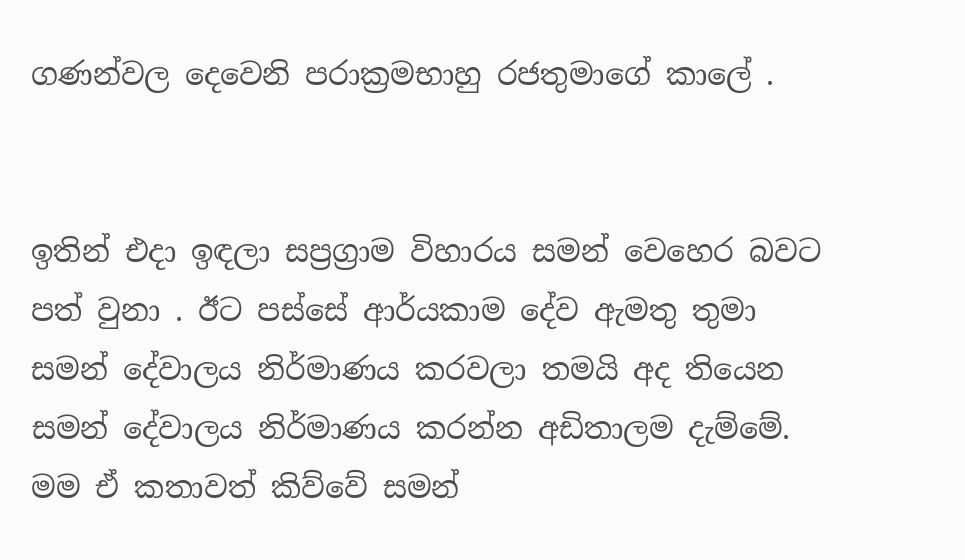ගණන්වල දෙවෙනි පරාක්‍රමභාහු රජතුමාගේ කාලේ .


ඉතින් එදා ඉඳලා සප්‍රග්‍රාම විහාරය සමන් වෙහෙර බවට පත් වුනා . ඊට පස්සේ ආර්යකාම දේව ඇමතු තුමා සමන් දේවාලය නිර්මාණය කරවලා තමයි අද තියෙන සමන් දේවාලය නිර්මාණය කරන්න අඩිතාලම දැම්මේ. මම ඒ කතාවත් කිව්වේ සමන්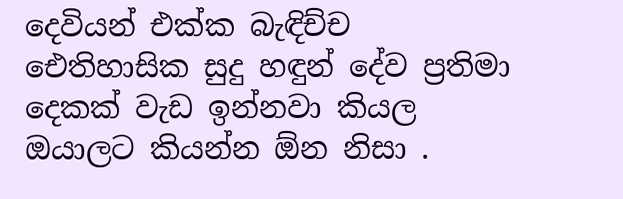දෙවියන් එක්ක බැඳිච්ච ඓතිහාසික සුදු හඳුන් දේව ප්‍රතිමා දෙකක් වැඩ ඉන්නවා කියල ඔයාලට කියන්න ඕන නිසා .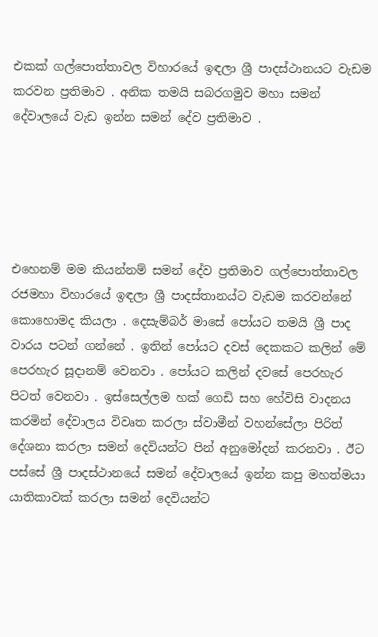එකක් ගල්පොත්තාවල විහාරයේ ඉඳලා ශ්‍රී පාදස්ථානයට වැඩම කරවන ප්‍රතිමාව . අනික තමයි සබරගමුව මහා සමන් දේවාලයේ වැඩ ඉන්න සමන් දේව ප්‍රතිමාව .





එහෙනම් මම කියන්නම් සමන් දේව ප්‍රතිමාව ගල්පොත්තාවල රජමහා විහාරයේ ඉඳලා ශ්‍රී පාදස්තානය්ට වැඩම කරවන්නේ කොහොමද කියලා . දෙසැම්බර් මාසේ පෝයට තමයි ශ්‍රී පාද වාරය පටන් ගන්නේ . ඉතින් පෝයට දවස් දෙකකට කලින් මේ පෙරහැර සූදානම් වෙනවා . පෝයට කලින් දවසේ පෙරහැර පිටත් වෙනවා . ඉස්සෙල්ලම හක් ගෙඩි සහ හේවිසි වාදනය කරමින් දේවාලය විවෘත කරලා ස්වාමීන් වහන්සේලා පිරිත් දේශනා කරලා සමන් දෙවියන්ට පින් අනුමෝදන් කරනවා . ඊට පස්සේ ශ්‍රී පාදස්ථානයේ සමන් දේවාලයේ ඉන්න කපු මහත්මයා යාතිකාවක් කරලා සමන් දෙවියන්ට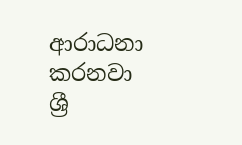ආරාධනා කරනවා ශ්‍රී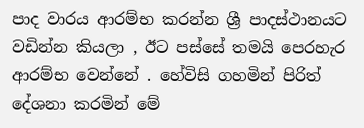පාද වාරය ආරම්භ කරන්න ශ්‍රී පාදස්ථානයට වඩින්න කියලා , ඊට පස්සේ තමයි පෙරහැර ආරම්භ වෙන්නේ . හේවිසි ගහමින් පිරිත් දේශනා කරමින් මේ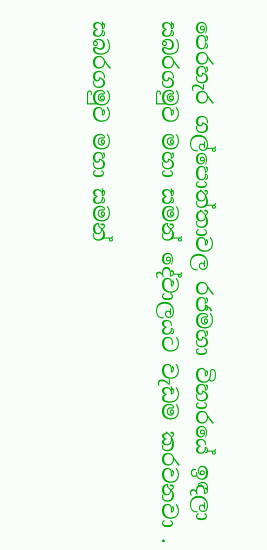පෙරහැර ගල්පොත්තාවල රජමහා විහාරයේ ඉඳලා සබරගමුව මහා සමන් දේවාලයට වැඩම කරවනවා .

සබරගමුව මහා සමන්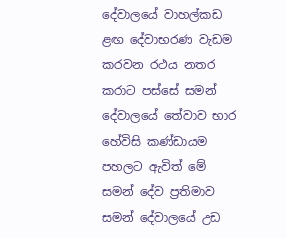දේවාලයේ වාහල්කඩ ළඟ දේවාභරණ වැඩම කරවන රථය නතර කරාට පස්සේ සමන් දේවාලයේ තේවාව භාර හේවිසි කණ්ඩායම පහලට ඇවිත් මේ සමන් දේව ප්‍රතිමාව සමන් දේවාලයේ උඩ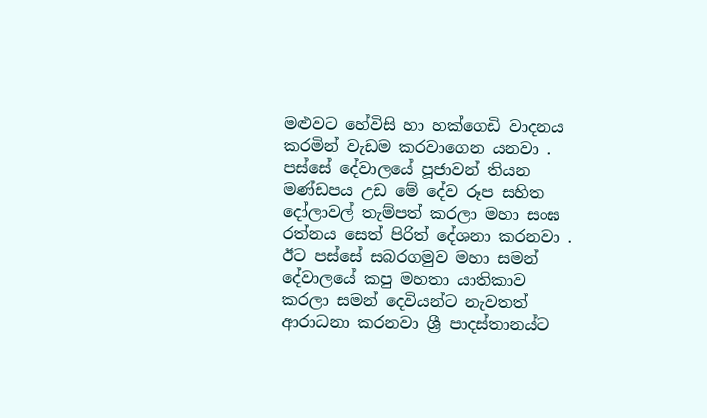මළුවට හේවිසි හා හක්ගෙඩි වාදනය කරමින් වැඩම කරවාගෙන යනවා . පස්සේ දේවාලයේ පූජාවන් තියන මණ්ඩපය උඩ මේ දේව රූප සහිත දෝලාවල් තැම්පත් කරලා මහා සංඝ රත්නය සෙත් පිරිත් දේශනා කරනවා . ඊට පස්සේ සබරගමුව මහා සමන් දේවාලයේ කපු මහතා යාතිකාව කරලා සමන් දෙවියන්ට නැවතත් ආරාධනා කරනවා ශ්‍රී පාදස්තානය්ට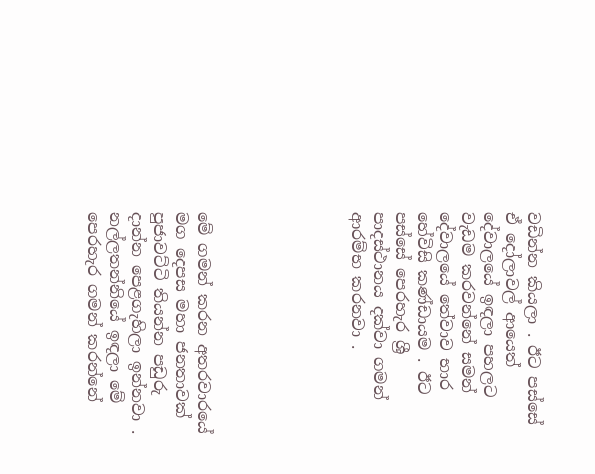වඩින්න කියලා . ඊට පස්සේ ඒ දෝලාවල් ආයෙත් දේවාලයේ ඉඳලා පහලට වැඩම කරවන්නේ සමන් දේවාලයේ තේවාව භාර හේවිසි කණ්ඩායම . ඊට පස්සේ පෙරහැර ශ්‍රී පාදස්ථානය දක්වා ගමන් ආරම්භ කරනවා .






මේ ගමන් කරන අතරවාරයේ මග දෙපස මහා ජනතාවක් පුජාවට්ටි තියන්න පඩුරු දාන්න පෙළගැහිලා ඉන්නවා . නල්ලතන්නියේ ඉඳලා මේ පෙරහැර ගමන් කරන්නේ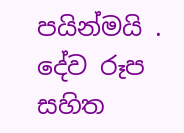පයින්මයි . දේව රූප සහිත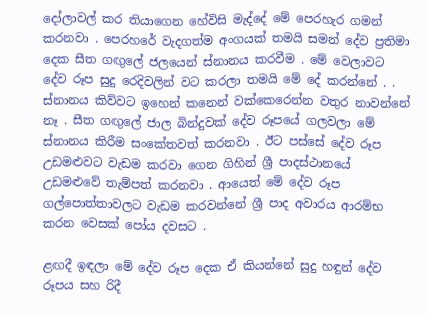දෝලාවල් කර තියාගෙන හේවිසි මැද්දේ මේ පෙරහැර ගමන් කරනවා . පෙරහරේ වැදගත්ම අංගයක් තමයි සමන් දේව ප්‍රතිමා දෙක සීත ගඟුලේ ජලයෙන් ස්නානය කරවීම . මේ වෙලාවට දේව රූප සුදු රෙදිවලින් වට කරලා තමයි මේ දේ කරන්නේ . . ස්නානය කිව්වට ඉහෙන් කනෙන් වක්කෙරෙන්න වතුර නාවන්නේ නෑ . සීත ගඟුලේ ජාල බින්දුවක් දේව රූපයේ ගලවලා මේ ස්නානය කිරීම සංකේතවත් කරනවා . ඊට පස්සේ දේව රූප උඩමළුවට වැඩම කරවා ගෙන ගිහින් ශ්‍රී පාදස්ථානයේ උඩමළුවේ තැම්පත් කරනවා . ආයෙත් මේ දේව රූප ගල්පොත්තාවලට වැඩම කරවන්නේ ශ්‍රී පාද අවාරය ආරම්භ කරන වෙසක් පෝය දවසට .

ළඟදී ඉඳලා මේ දේව රූප දෙක ඒ කියන්නේ සුදු හඳුන් දේව රූපය සහ රිදී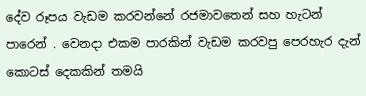දේව රූපය වැඩම කරවන්නේ රජමාවතෙන් සහ හැටන් පාරෙන් . වෙනදා එකම පාරකින් වැඩම කරවපු පෙරහැර දැන් කොටස් දෙකකින් තමයි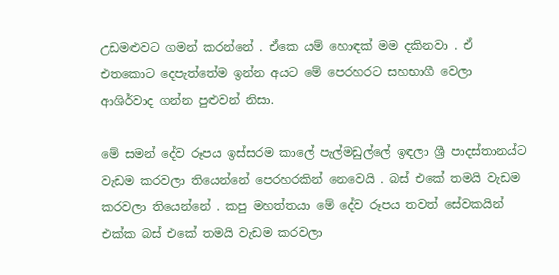උඩමළුවට ගමන් කරන්නේ . ඒකෙ යම් හොඳක් මම දකිනවා . ඒ එතකොට දෙපැත්තේම ඉන්න අයට මේ පෙරහරට සහභාගී වෙලා ආශිර්වාද ගන්න පුළුවන් නිසා.

මේ සමන් දේව රූපය ඉස්සරම කාලේ පැල්මඩුල්ලේ ඉඳලා ශ්‍රී පාදස්තානය්ට වැඩම කරවලා තියෙන්නේ පෙරහරකින් නෙවෙයි . බස් එකේ තමයි වැඩම කරවලා තියෙන්නේ . කපු මහත්තයා මේ දේව රූපය තවත් සේවකයින් එක්ක බස් එකේ තමයි වැඩම කරවලා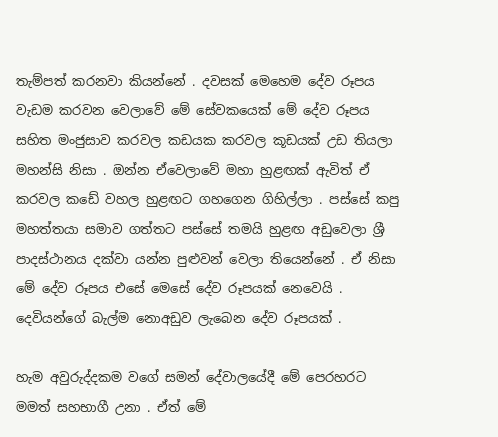තැම්පත් කරනවා කියන්නේ . දවසක් මෙහෙම දේව රූපය වැඩම කරවන වෙලාවේ මේ සේවකයෙක් මේ දේව රූපය සහිත මංජුසාව කරවල කඩයක කරවල කූඩයක් උඩ තියලා මහන්සි නිසා . ඔන්න ඒවෙලාවේ මහා හුළඟක් ඇවිත් ඒ කරවල කඩේ වහල හුළඟට ගහගෙන ගිහිල්ලා . පස්සේ කපු මහත්තයා සමාව ගත්තට පස්සේ තමයි හුළඟ අඩුවෙලා ශ්‍රී පාදස්ථානය දක්වා යන්න පුළුවන් වෙලා තියෙන්නේ . ඒ නිසා මේ දේව රූපය එසේ මෙසේ දේව රූපයක් නෙවෙයි . දෙවියන්ගේ බැල්ම නොඅඩුව ලැබෙන දේව රූපයක් .

හැම අවුරුද්දකම වගේ සමන් දේවාලයේදී මේ පෙරහරට මමත් සහභාගී උනා . ඒත් මේ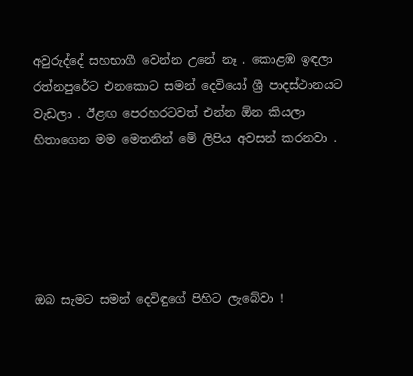අවුරුද්දේ සහභාගී වෙන්න උනේ නෑ . කොළඹ ඉඳලා රත්නපුරේට එනකොට සමන් දෙවියෝ ශ්‍රී පාදස්ථානයට වැඩලා . ඊළඟ පෙරහරටවත් එන්න ඕන කියලා හිතාගෙන මම මෙතනින් මේ ලිපිය අවසන් කරනවා .





ඔබ සැමට සමන් දෙවිඳුගේ පිහිට ලැබේවා !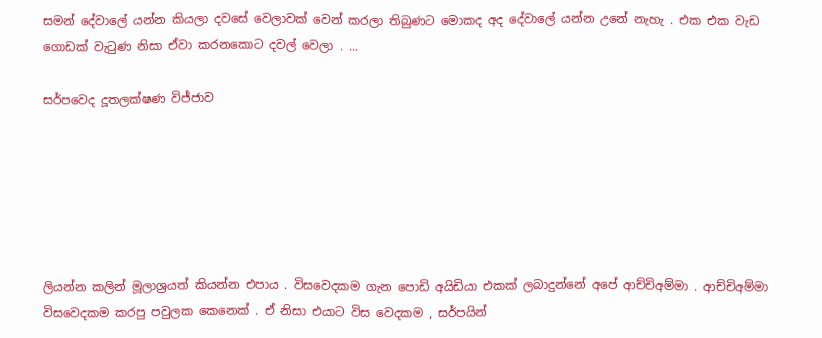සමන් දේවාලේ යන්න කියලා දවසේ වෙලාවක් වෙන් කරලා තිබුණට මොකද අද දේවාලේ යන්න උනේ නැහැ . එක එක වැඩ ගොඩක් වැටුණ නිසා ඒවා කරනකොට දවල් වෙලා . ...

සර්පවෙද දූතලක්ෂණ විජ්ජාව






ලියන්න කලින් මූලාශ්‍රයත් කියන්න එපාය . විසවෙදකම ගැන පොඩි අයිඩියා එකක් ලබාදුන්නේ අපේ ආච්චිඅම්මා . ආච්චිඅම්මා විසවෙදකම කරපු පවුලක කෙනෙක් . ඒ නිසා එයාට විස වෙදකම , සර්පයින්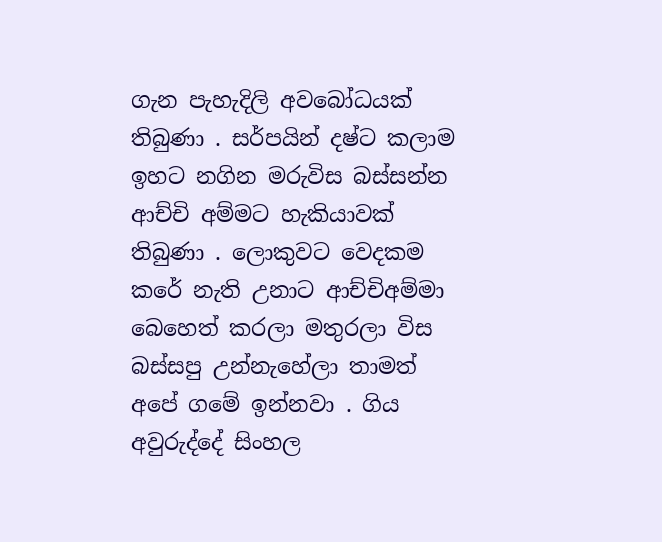ගැන පැහැදිලි අවබෝධයක් තිබුණා . සර්පයින් දෂ්ට කලාම ඉහට නගින මරුවිස බස්සන්න ආච්චි අම්මට හැකියාවක් තිබුණා . ලොකුවට වෙදකම කරේ නැති උනාට ආච්චිඅම්මා බෙහෙත් කරලා මතුරලා විස බස්සපු උන්නැහේලා තාමත් අපේ ගමේ ඉන්නවා . ගිය අවුරුද්දේ සිංහල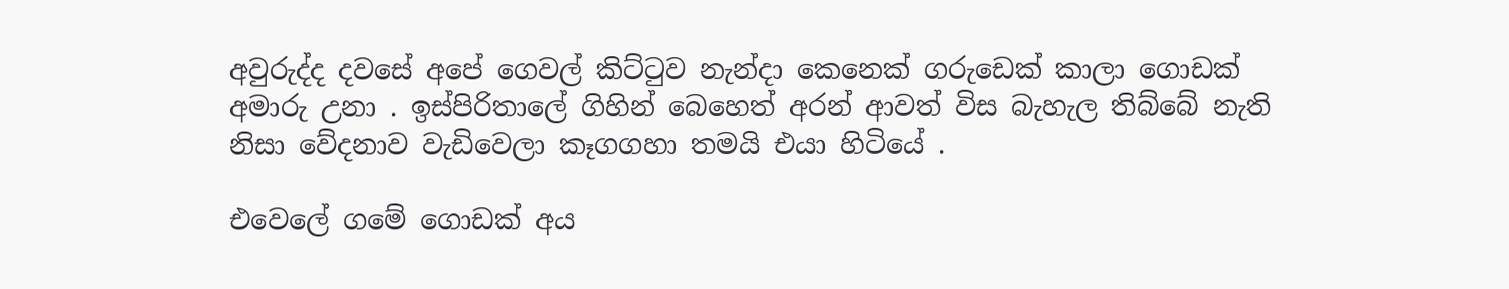අවුරුද්ද දවසේ අපේ ගෙවල් කිට්ටුව නැන්දා කෙනෙක් ගරුඩෙක් කාලා ගොඩක් අමාරු උනා . ඉස්පිරිතාලේ ගිහින් බෙහෙත් අරන් ආවත් විස බැහැල තිබ්බේ නැති නිසා වේදනාව වැඩිවෙලා කෑගගහා තමයි එයා හිටියේ .

එවෙලේ ගමේ ගොඩක් අය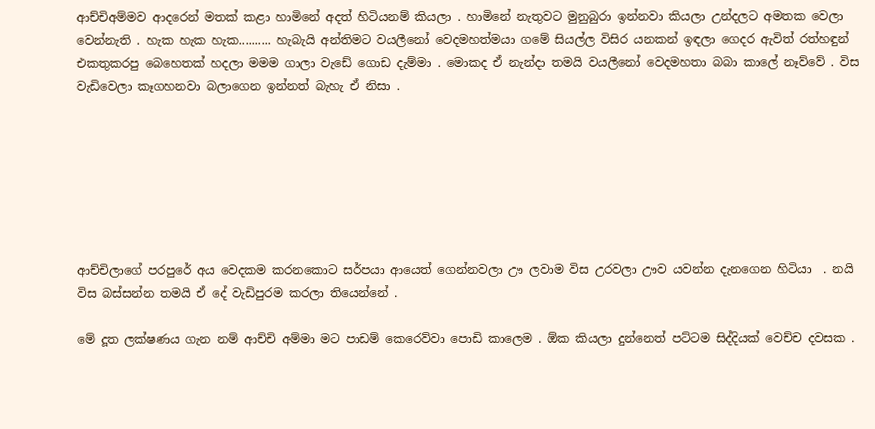ආච්චිඅම්මව ආදරෙන් මතක් කළා හාමිනේ අදත් හිටියනම් කියලා . හාමිනේ නැතුවට මුනුබුරා ඉන්නවා කියලා උන්දලට අමතක වෙලා වෙන්නැති . හැක හැක හැක.......... හැබැයි අන්තිමට වයලීනෝ වෙදමහත්මයා ගමේ සියල්ල විසිර යනකන් ඉඳලා ගෙදර ඇවිත් රත්හඳුන් එකතුකරපු බෙහෙතක් හදලා මමම ගාලා වැඩේ ගොඩ දැම්මා . මොකද ඒ නැන්දා තමයි වයලීනෝ වෙදමහතා බබා කාලේ නෑව්වේ . විස වැඩිවෙලා කෑගහනවා බලාගෙන ඉන්නත් බැහැ ඒ නිසා .







ආච්චිලාගේ පරපුරේ අය වෙදකම කරනකොට සර්පයා ආයෙත් ගෙන්නවලා ඌ ලවාම විස උරවලා ඌව යවන්න දැනගෙන හිටියා  . නයි විස බස්සන්න තමයි ඒ දේ වැඩිපුරම කරලා තියෙන්නේ .

මේ දූත ලක්ෂණය ගැන නම් ආච්චි අම්මා මට පාඩම් කෙරෙව්වා පොඩි කාලෙම . ඕක කියලා දුන්නෙත් පට්ටම සිද්දියක් වෙච්ච දවසක .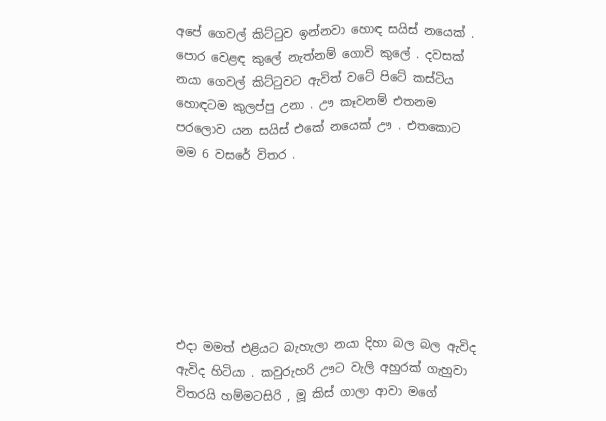අපේ ගෙවල් කිට්ටුව ඉන්නවා හොඳ සයිස් නයෙක් . පොර වෙළඳ කුලේ නැත්නම් ගොවි කුලේ . දවසක් නයා ගෙවල් කිට්ටුවට ඇවිත් වටේ පිටේ කස්ටිය හොඳටම කුලප්පු උනා . ඌ කෑවනම් එතනම පරලොව යන සයිස් එකේ නයෙක් ඌ . එතකොට මම 6 වසරේ විතර .







එදා මමත් එළියට බැහැලා නයා දිහා බල බල ඇවිද ඇවිද හිටියා . කවුරුහරි ඌට වැලි අහුරක් ගැහුවා විතරයි හම්මටසිරි , මූ කිස් ගාලා ආවා මගේ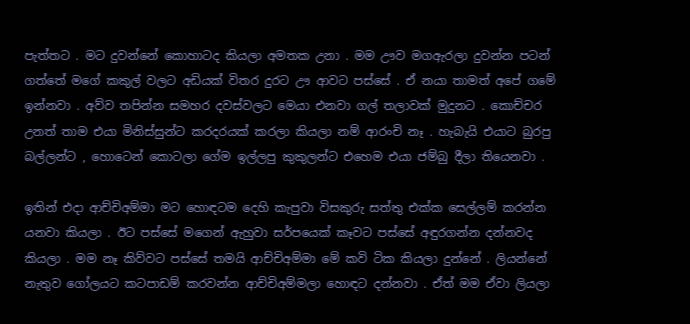පැත්තට . මට දුවන්නේ කොහාටද කියලා අමතක උනා . මම ඌව මගඇරලා දුවන්න පටන් ගත්තේ මගේ කකුල් වලට අඩියක් විතර දුරට ඌ ආවට පස්සේ . ඒ නයා තාමත් අපේ ගමේ ඉන්නවා . අව්ව තපින්න සමහර දවස්වලට මෙයා එනවා ගල් තලාවක් මුදුනට . කොච්චර උනත් තාම එයා මිනිස්සුන්ට කරදරයක් කරලා කියලා නම් ආරංචි නෑ . හැබැයි එයාට බුරපු බල්ලන්ට , හොටෙන් කොටලා ගේම ඉල්ලපු කුකුලන්ට එහෙම එයා ජම්බු දීලා තියෙනවා .

ඉතින් එදා ආච්චිඅම්මා මට හොඳටම දෙහි කැපුවා විසකුරු සත්තු එක්ක සෙල්ලම් කරන්න යනවා කියලා . ඊට පස්සේ මගෙන් ඇහුවා සර්පයෙක් කෑවට පස්සේ අඳුරගන්න දන්නවද කියලා . මම නෑ කිව්වට පස්සේ තමයි ආච්චිඅම්මා මේ කවි ටික කියලා දුන්නේ . ලියන්නේ නැතුව ගෝලයට කටපාඩම් කරවන්න ආච්චිඅම්මලා හොඳට දන්නවා . ඒත් මම ඒවා ලියලා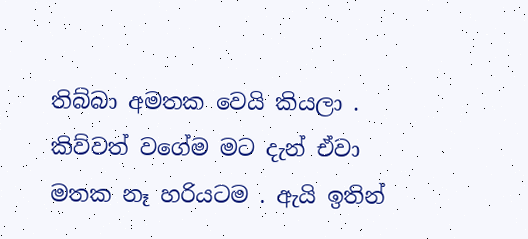තිබ්බා අමතක වෙයි කියලා . කිව්වත් වගේම මට දැන් ඒවා මතක නෑ හරියටම . ඇයි ඉතින්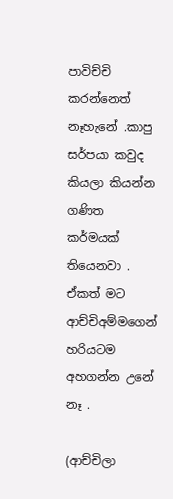පාවිච්චි කරන්නෙත් නෑහැනේ .කාපු සර්පයා කවුද කියලා කියන්න ගණිත කර්මයක් තියෙනවා . ඒකත් මට ආච්චිඅම්මගෙන් හරියටම අහගන්න උනේ නෑ .

(ආච්චිලා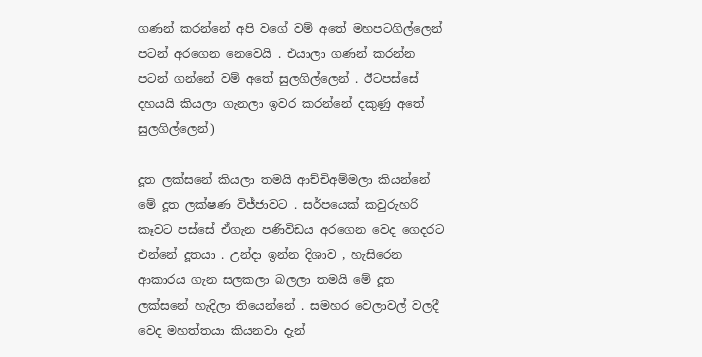ගණන් කරන්නේ අපි වගේ වම් අතේ මහපටගිල්ලෙන් පටන් අරගෙන නෙවෙයි . එයාලා ගණන් කරන්න පටන් ගන්නේ වම් අතේ සුලගිල්ලෙන් . ඊටපස්සේ දහයයි කියලා ගැනලා ඉවර කරන්නේ දකුණු අතේ සුලගිල්ලෙන්)

දූත ලක්සනේ කියලා තමයි ආච්චිඅම්මලා කියන්නේ මේ දූත ලක්ෂණ විජ්ජාවට . සර්පයෙක් කවුරුහරි කෑවට පස්සේ ඒගැන පණිවිඩය අරගෙන වෙද ගෙදරට එන්නේ දූතයා . උන්දා ඉන්න දිශාව , හැසිරෙන ආකාරය ගැන සලකලා බලලා තමයි මේ දූත ලක්සනේ හැදිලා තියෙන්නේ . සමහර වෙලාවල් වලදී වෙද මහත්තයා කියනවා දැන්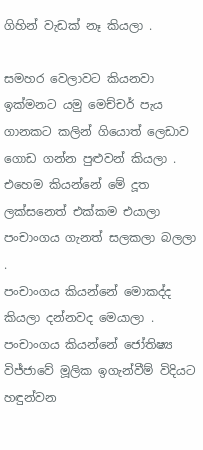ගිහින් වැඩක් නෑ කියලා .

සමහර වෙලාවට කියනවා ඉක්මනට යමු මෙච්චර් පැය ගානකට කලින් ගියොත් ලෙඩාව ගොඩ ගන්න පුළුවන් කියලා . එහෙම කියන්නේ මේ දූත ලක්සනෙත් එක්කම එයාලා පංචාංගය ගැනත් සලකලා බලලා .
පංචාංගය කියන්නේ මොකද්ද කියලා දන්නවද මෙයාලා . පංචාංගය කියන්නේ ජෝතිෂ්‍ය විජ්ජාවේ මූලික ඉගැන්වීම් විදියට හඳුන්වන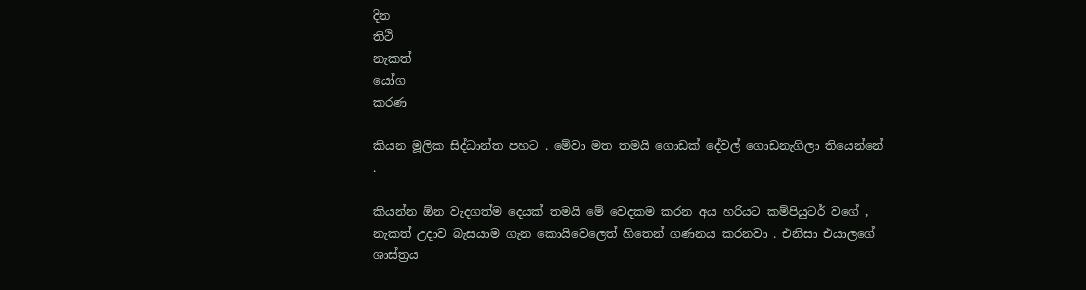දින
තිථි
නැකත්
යෝග
කරණ

කියන මූලික සිද්ධාන්ත පහට . මේවා මත තමයි ගොඩක් දේවල් ගොඩනැගිලා තියෙන්නේ .

කියන්න ඕන වැදගත්ම දෙයක් තමයි මේ වෙදකම කරන අය හරියට කම්පියුටර් වගේ , නැකත් උදාව බැසයාම ගැන කොයිවෙලෙත් හිතෙන් ගණනය කරනවා . එනිසා එයාලගේ ශාස්ත්‍රය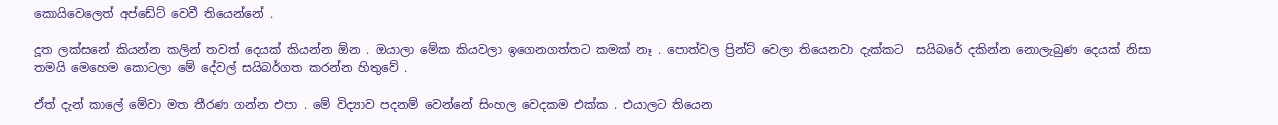කොයිවෙලෙත් අප්ඩේට් වෙවී තියෙන්නේ .

දූත ලක්සනේ කියන්න කලින් තවත් දෙයක් කියන්න ඕන . ඔයාලා මේක කියවලා ඉගෙනගත්තට කමක් නෑ . පොත්වල ප්‍රින්ට් වෙලා තියෙනවා දැක්කට  සයිබරේ දකින්න නොලැබුණ දෙයක් නිසා තමයි මෙහෙම කොටලා මේ දේවල් සයිබර්ගත කරන්න හිතුවේ .

ඒත් දැන් කාලේ මේවා මත තීරණ ගන්න එපා . මේ විද්‍යාව පදනම් වෙන්නේ සිංහල වෙදකම එක්ක . එයාලට තියෙන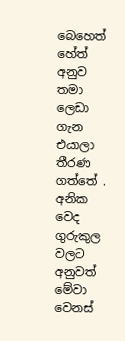බෙහෙත් හේත් අනුව තමා ලෙඩා ගැන එයාලා තීරණ ගත්තේ . අනික වෙද ගුරුකුල වලට අනුවත් මේවා වෙනස්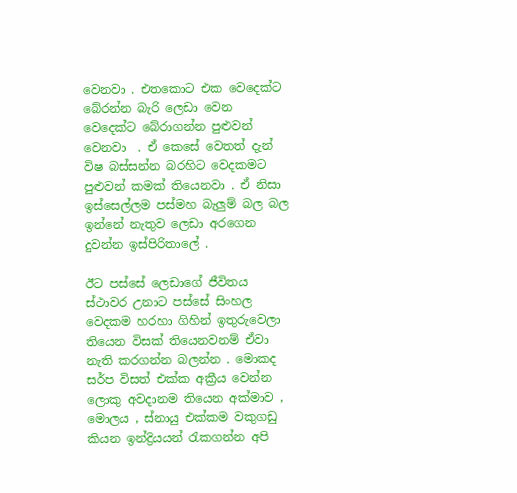වෙනවා . එතකොට එක වෙදෙක්ට බේරන්න බැරි ලෙඩා වෙන වෙදෙක්ට බේරාගන්න පුළුවන් වෙනවා  . ඒ කෙසේ වෙතත් දැන් විෂ බස්සන්න බරහිට වෙදකමට පුළුවන් කමක් තියෙනවා . ඒ නිසා ඉස්සෙල්ලම පස්මහ බැලුම් බල බල ඉන්නේ නැතුව ලෙඩා අරගෙන දුවන්න ඉස්පිරිතාලේ .

ඊට පස්සේ ලෙඩාගේ ජීවිතය ස්ථාවර උනාට පස්සේ සිංහල වෙදකම හරහා ගිහින් ඉතුරුවෙලා තියෙන විසක් තියෙනවනම් ඒවා නැති කරගන්න බලන්න . මොකද සර්ප විසත් එක්ක අක්‍රීය වෙන්න ලොකු අවදානම තියෙන අක්මාව , මොලය , ස්නායු එක්කම වකුගඩු කියන ඉන්ද්‍රියයන් රැකගන්න අපි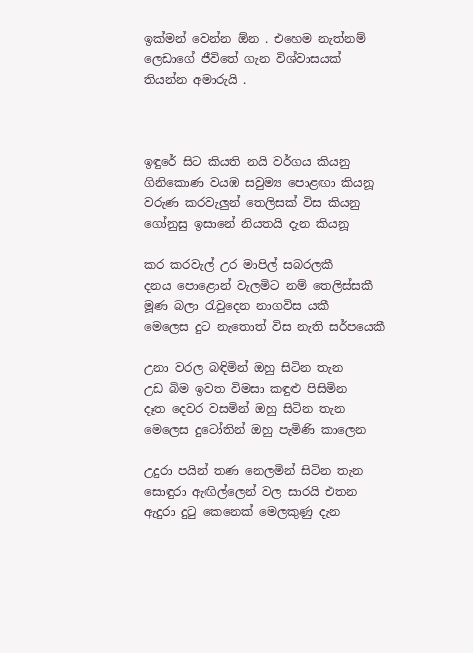ඉක්මන් වෙන්න ඕන . එහෙම නැත්නම් ලෙඩාගේ ජීවිතේ ගැන විශ්වාසයක් තියන්න අමාරුයි .



ඉඳුරේ සිට කියති නයි වර්ගය කියනු
ගිනිකොණ වයඹ සවුම්‍ය පොළඟා කියනූ
වරුණ කරවැලුන් තෙලිසක් විස කියනු
ගෝනුසු ඉසානේ නියතයි දැන කියනූ

කර කරවැල් උර මාපිල් සබරලකී
දනය පොළොන් වැලමිට නම් තෙලිස්සකී
මූණ බලා රැවුදෙන නාගවිස යකී
මෙලෙස දුට නැතොත් විස නැති සර්පයෙකී

උනා වරල බඳිමින් ඔහු සිටින තැන
උඩ බිම ඉවත විමසා කඳුළු පිසිමින
දෑත දෙවර වසමින් ඔහු සිටින තැන
මෙලෙස දුටෝතින් ඔහු පැමිණි කාලෙන

උදුරා පයින් තණ නෙලමින් සිටින තැන
සොඳුරා ඇඟිල්ලෙන් වල සාරයි එතන
ඇදුරා දුටු කෙනෙක් මෙලකුණු දැන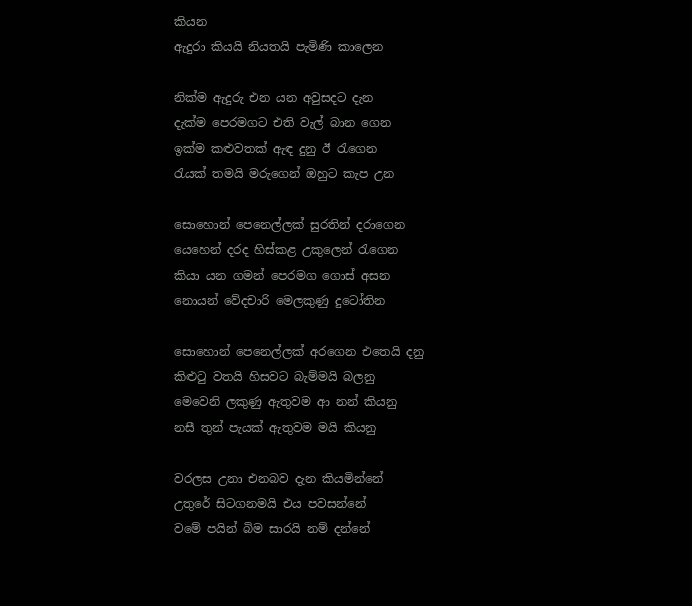කියන
ඇදුරා කියයි නියතයි පැමිණි කාලෙන

නික්ම ඇදුරු එන යන අවුසදට දැන
දැක්ම පෙරමගට එති වැල් බාන ගෙන
ඉක්ම කළුවතක් ඇඳ දුනු ඊ රැගෙන
රැයක් තමයි මරුගෙන් ඔහුට කැප උන

සොහොන් පෙනෙල්ලක් සුරතින් දරාගෙන
යෙහෙන් දරද හිස්කළ උකුලෙන් රැගෙන
කියා යන ගමන් පෙරමග ගොස් අසන
නොයන් වේදචාරි මෙලකුණු දුටෝතින

සොහොන් පෙනෙල්ලක් අරගෙන එතෙයි දනු
කිළුටු වතයි හිසවට බැම්මයි බලනු
මෙවෙනි ලකුණු ඇතුවම ආ නන් කියනු
නසී තුන් පැයක් ඇතුවම මයි කියනු

වරලස උනා එනබව දැන කියමින්නේ
උතුරේ සිටගනමයි එය පවසන්නේ
වමේ පයින් බිම සාරයි නම් දන්නේ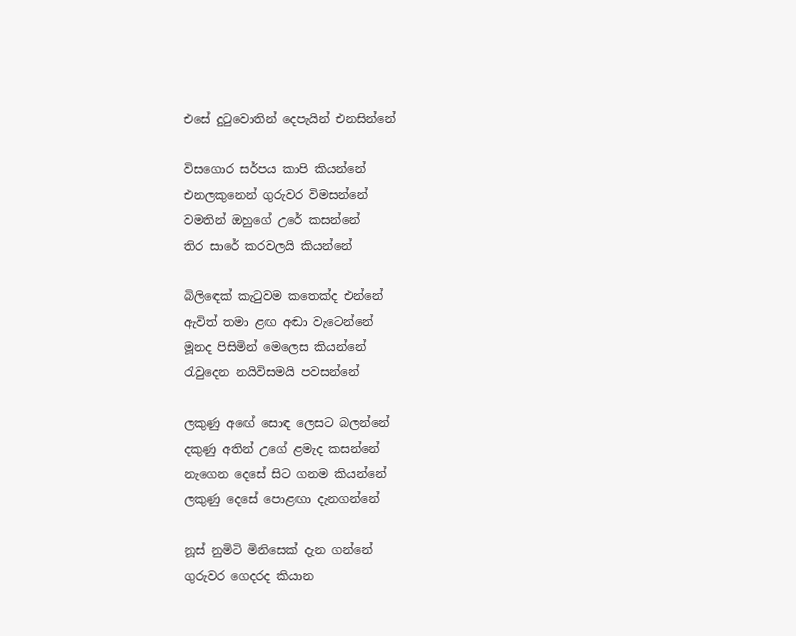එසේ දුටුවොතින් දෙපැයින් එනසින්නේ

විසගොර සර්පය කාපි කියන්නේ
එනලකුනෙන් ගුරුවර විමසන්නේ
වමතින් ඔහුගේ උරේ කසන්නේ
තිර සාරේ කරවලයි කියන්නේ

බිලිඳෙක් කැටුවම කතෙක්ද එන්නේ
ඇවිත් තමා ළඟ අඬා වැටෙන්නේ
මූනද පිසිමින් මෙලෙස කියන්නේ
රැවුදෙන නයිවිසමයි පවසන්නේ

ලකුණු අඟේ සොඳ ලෙසට බලන්නේ
දකුණු අතින් උගේ ළමැද කසන්නේ
නැගෙන දෙසේ සිට ගනම කියන්නේ
ලකුණු දෙසේ පොළඟා දැනගන්නේ

නූස් නුමිටි මිනිසෙක් දැන ගන්නේ
ගුරුවර ගෙදරද කියාන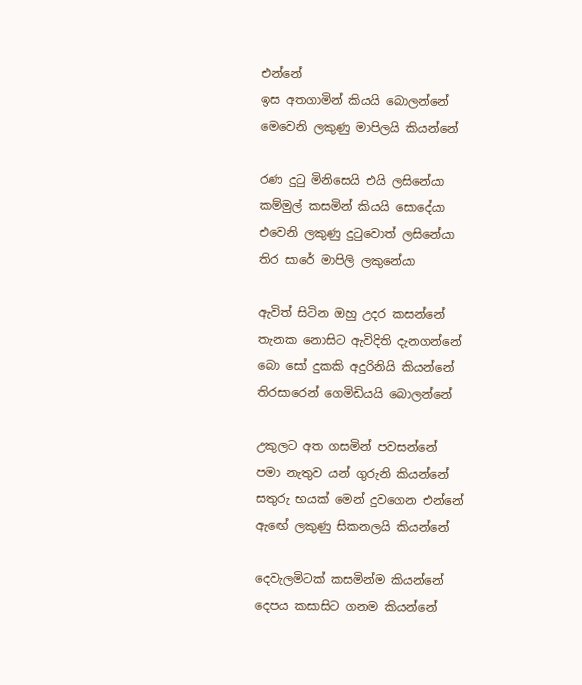එන්නේ
ඉස අතගාමින් කියයි බොලන්නේ
මෙවෙනි ලකුණු මාපිලයි කියන්නේ

රණ දුටු මිනිසෙයි එයි ලසිනේයා
කම්මුල් කසමින් කියයි සොදේයා
එවෙනි ලකුණු දුටුවොත් ලසිනේයා
තිර සාරේ මාපිලි ලකුනේයා

ඇවිත් සිටින ඔහු උදර කසන්නේ
තැනක නොසිට ඇවිදිති දැනගන්නේ
බො සෝ දුකකි අදුරිනියි කියන්නේ
තිරසාරෙන් ගෙමිඩියයි බොලන්නේ

උකුලට අත ගසමින් පවසන්නේ
පමා නැතුව යන් ගුරුනි කියන්නේ
සතුරු භයක් මෙන් දුවගෙන එන්නේ
ඇඟේ ලකුණු සිකනලයි කියන්නේ

දෙවැලමිටක් කසමින්ම කියන්නේ
දෙපය කසාසිට ගනම කියන්නේ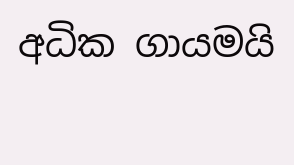අධික ගායමයි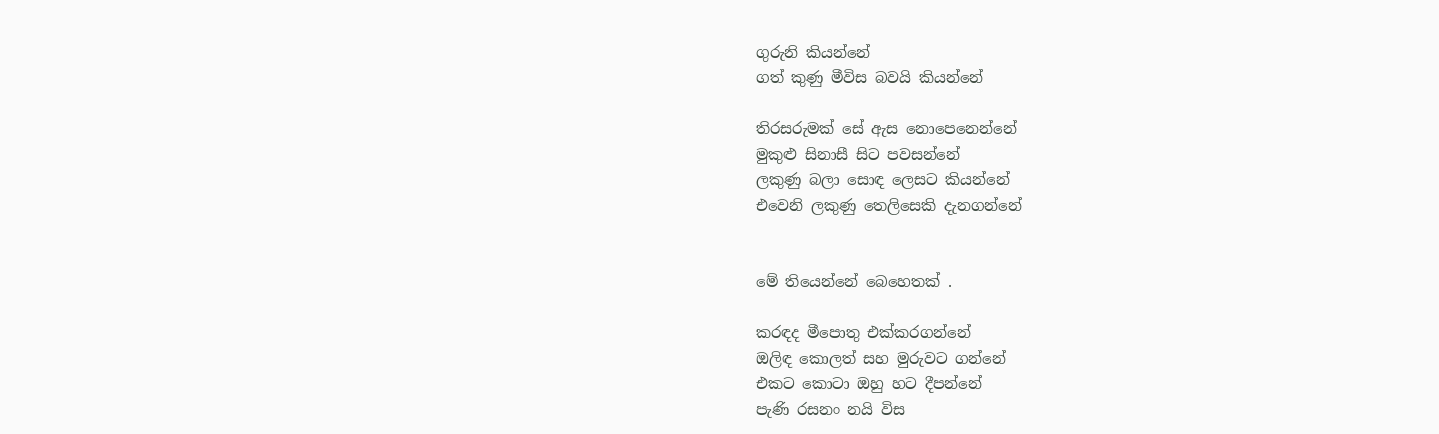ගුරුනි කියන්නේ
ගත් කුණු මීවිස බවයි කියන්නේ

තිරසරුමක් සේ ඇස නොපෙනෙන්නේ
මුකුළු සිනාසී සිට පවසන්නේ
ලකුණු බලා සොඳ ලෙසට කියන්නේ
එවෙනි ලකුණු තෙලිසෙකි දැනගන්නේ


මේ තියෙන්නේ බෙහෙතක් .

කරඳද මීපොතු එක්කරගන්නේ
ඔලිඳ කොලත් සහ මුරුවට ගන්නේ
එකට කොටා ඔහු හට දීපන්නේ
පැණි රසනං නයි විස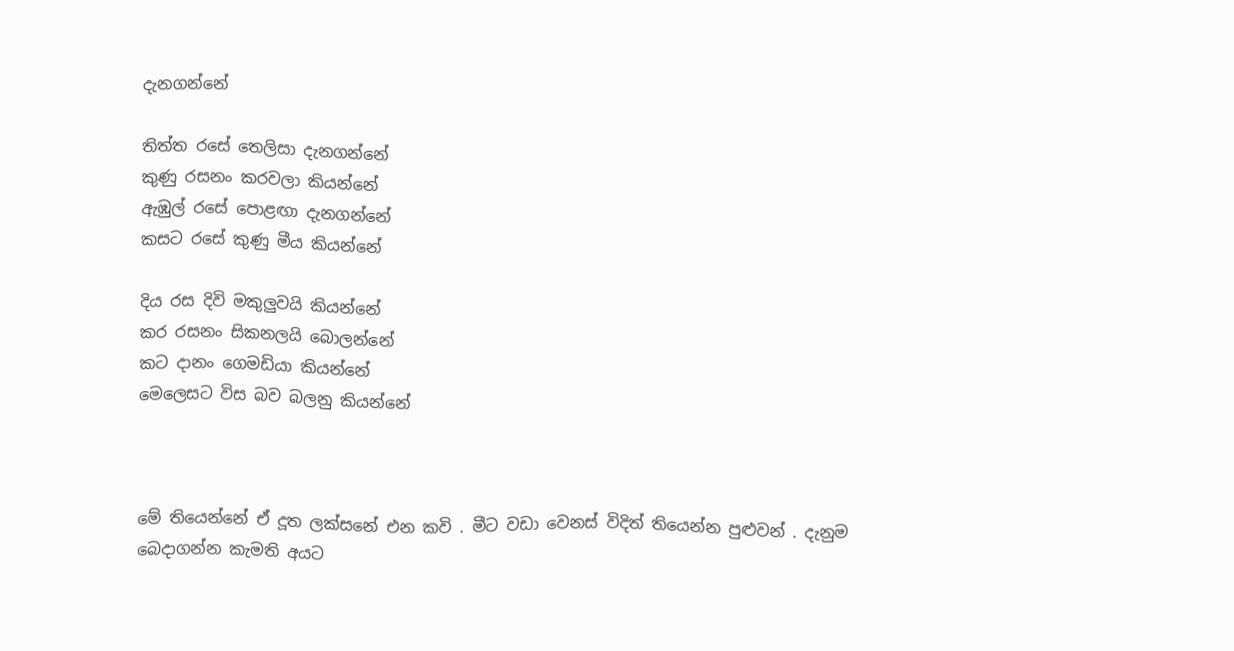දැනගන්නේ

තිත්ත රසේ තෙලිසා දැනගන්නේ
කුණු රසනං කරවලා කියන්නේ
ඇඹුල් රසේ පොළඟා දැනගන්නේ
කසට රසේ කුණු මීය කියන්නේ

දිය රස දිවි මකුලුවයි කියන්නේ
කර රසනං සිකනලයි බොලන්නේ
කට දානං ගෙමඩියා කියන්නේ
මෙලෙසට විස බව බලනු කියන්නේ



මේ තියෙන්නේ ඒ දූත ලක්සනේ එන කවි . මීට වඩා වෙනස් විදිත් තියෙන්න පුළුවන් . දැනුම බෙදාගන්න කැමති අයට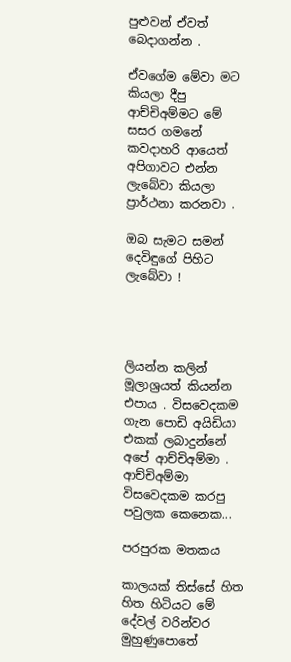පුළුවන් ඒවත් බෙදාගන්න .

ඒවගේම මේවා මට කියලා දීපු ආච්චිඅම්මට මේ සසර ගමනේ කවදාහරි ආයෙත් අපිගාවට එන්න ලැබේවා කියලා ප්‍රාර්ථනා කරනවා .

ඔබ සැමට සමන් දෙවිඳුගේ පිහිට ලැබේවා !




ලියන්න කලින් මූලාශ්‍රයත් කියන්න එපාය . විසවෙදකම ගැන පොඩි අයිඩියා එකක් ලබාදුන්නේ අපේ ආච්චිඅම්මා . ආච්චිඅම්මා විසවෙදකම කරපු පවුලක කෙනෙක...

පරපුරක මතකය

කාලයක් තිස්සේ හිත හිත හිටියට මේ දේවල් වරින්වර මුහුණුපොතේ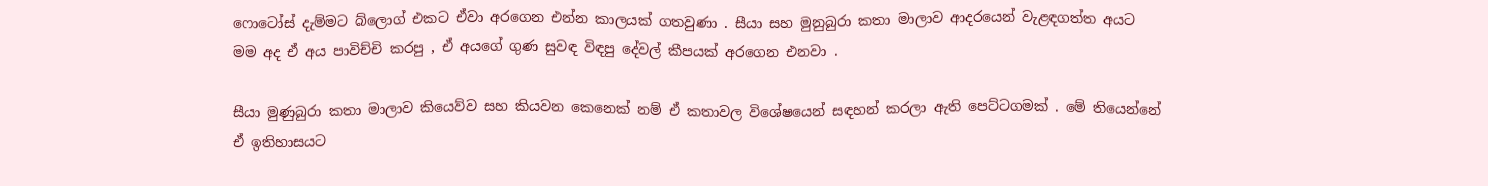ෆොටෝස් දැම්මට බ්ලොග් එකට ඒවා අරගෙන එන්න කාලයක් ගතවුණා . සීයා සහ මුනුබුරා කතා මාලාව ආදරයෙන් වැළඳගත්ත අයට මම අද ඒ අය පාවිච්චි කරපු , ඒ අයගේ ගුණ සුවඳ විඳපු දේවල් කීපයක් අරගෙන එනවා .

සීයා මුණුබුරා කතා මාලාව කියෙව්ව සහ කියවන කෙනෙක් නම් ඒ කතාවල විශේෂයෙන් සඳහන් කරලා ඇති පෙට්ටගමක් . මේ තියෙන්නේ ඒ ඉතිහාසයට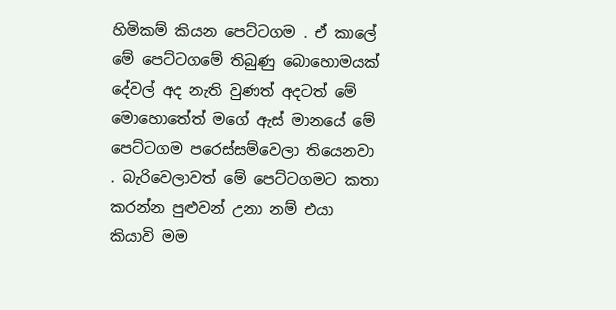හිමිකම් කියන පෙට්ටගම . ඒ කාලේ මේ පෙට්ටගමේ තිබුණු බොහොමයක් දේවල් අද නැති වුණත් අදටත් මේ මොහොතේත් මගේ ඇස් මානයේ මේ පෙට්ටගම පරෙස්සම්වෙලා තියෙනවා . බැරිවෙලාවත් මේ පෙට්ටගමට කතා කරන්න පුළුවන් උනා නම් එයා කියාවි මම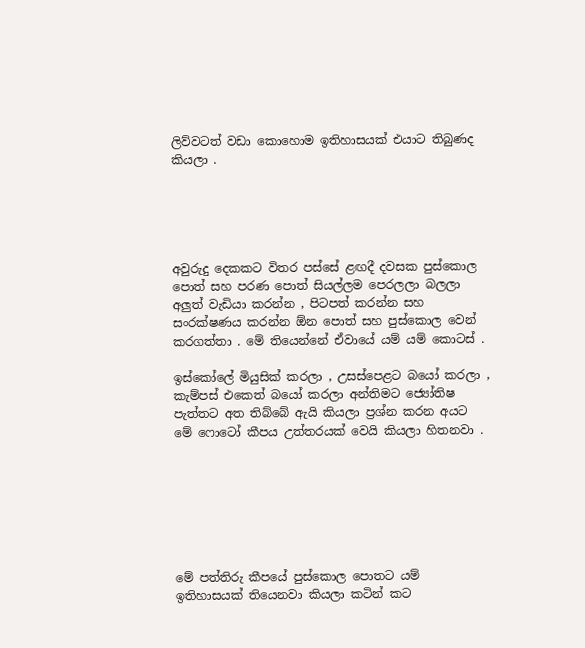ලිව්වටත් වඩා කොහොම ඉතිහාසයක් එයාට තිබුණද කියලා .





අවුරුදු දෙකකට විතර පස්සේ ළඟදී දවසක පුස්කොල පොත් සහ පරණ පොත් සියල්ලම පෙරලලා බලලා අලුත් වැඩියා කරන්න , පිටපත් කරන්න සහ සංරක්ෂණය කරන්න ඕන පොත් සහ පුස්කොල වෙන් කරගත්තා . මේ තියෙන්නේ ඒවායේ යම් යම් කොටස් .

ඉස්කෝලේ මියුසික් කරලා , උසස්පෙළට බයෝ කරලා , කැම්පස් එකෙත් බයෝ කරලා අන්තිමට ජ්‍යෝතිෂ පැත්තට අත තිබ්බේ ඇයි කියලා ප්‍රශ්න කරන අයට මේ ෆොටෝ කීපය උත්තරයක් වෙයි කියලා හිතනවා .







මේ පත්තිරු කීපයේ පුස්කොල පොතට යම් ඉතිහාසයක් තියෙනවා කියලා කටින් කට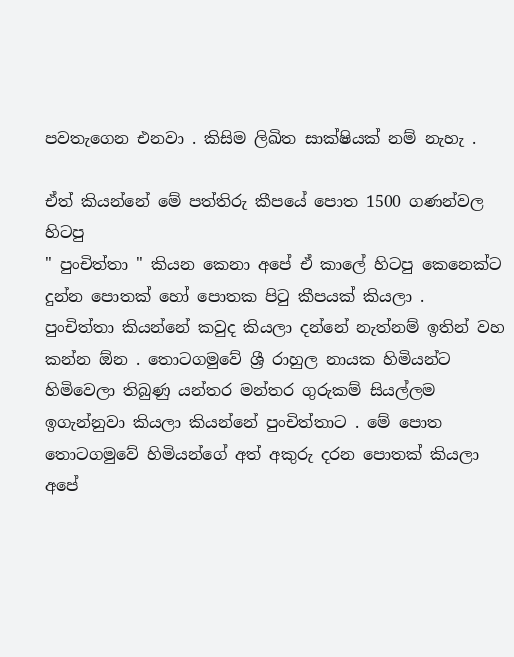පවතැගෙන එනවා . කිසිම ලිඛිත සාක්ෂියක් නම් නැහැ .

ඒත් කියන්නේ මේ පත්තිරු කීපයේ පොත 1500 ගණන්වල හිටපු
" පුංචිත්තා " කියන කෙනා අපේ ඒ කාලේ හිටපු කෙනෙක්ට දුන්න පොතක් හෝ පොතක පිටු කීපයක් කියලා .
පුංචිත්තා කියන්නේ කවුද කියලා දන්නේ නැත්නම් ඉතින් වහ කන්න ඕන . තොටගමුවේ ශ්‍රී රාහුල නායක හිමියන්ට හිමිවෙලා තිබුණු යන්තර මන්තර ගුරුකම් සියල්ලම ඉගැන්නුවා කියලා කියන්නේ පුංචිත්තාට . මේ පොත තොටගමුවේ හිමියන්ගේ අත් අකුරු දරන පොතක් කියලා අපේ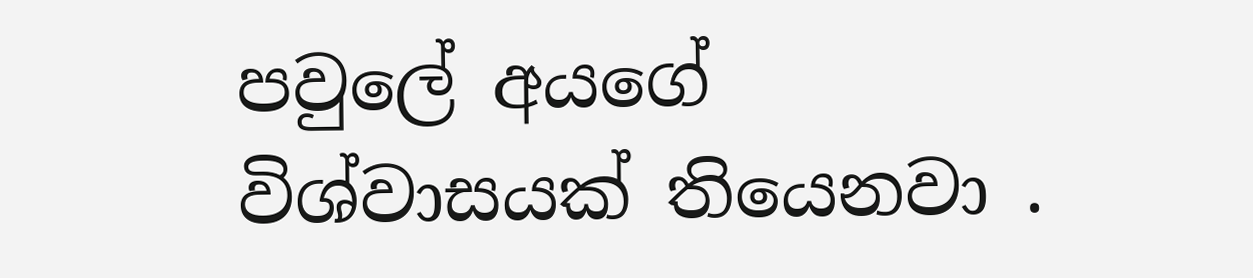පවුලේ අයගේ විශ්වාසයක් තියෙනවා .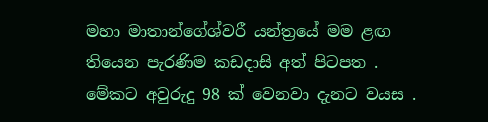මහා මාතාන්ගේශ්වරී යන්ත්‍රයේ මම ළඟ තියෙන පැරණිම කඩදාසි අත් පිටපත .
මේකට අවුරුදු 98 ක් වෙනවා දැනට වයස .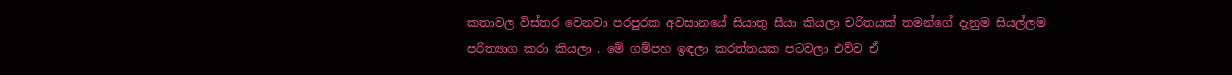කතාවල විස්තර වෙනවා පරපුරක අවසානයේ සියාතු සීයා කියලා චරිතයක් තමන්ගේ දැනුම සියල්ලම පරිත්‍යාග කරා කියලා . මේ ගම්පහ ඉඳලා කරත්තයක පටවලා එව්ව ඒ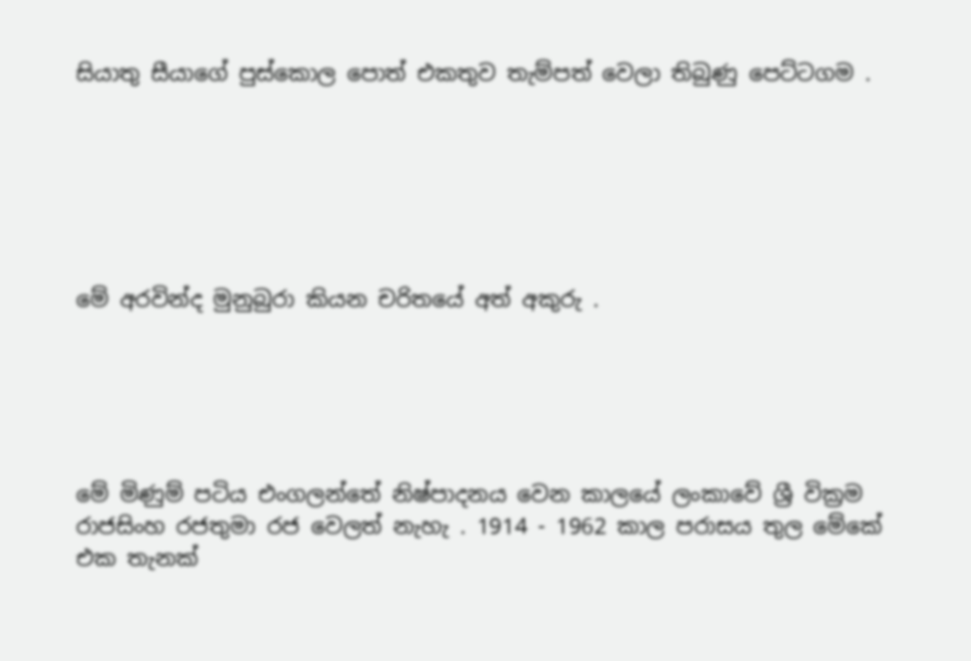සියාතු සීයාගේ පුස්කොල පොත් එකතුව තැම්පත් වෙලා තිබුණු පෙට්ටගම .






මේ අරවින්ද මුනුබුරා කියන චරිතයේ අත් අකුරු .





මේ මිණුම් පටිය එංගලන්තේ නිෂ්පාදනය වෙන කාලයේ ලංකාවේ ශ්‍රී වික්‍රම රාජසිංහ රජතුමා රජ වෙලත් නැහැ . 1914 - 1962 කාල පරාසය තුල මේකේ එක තැනක්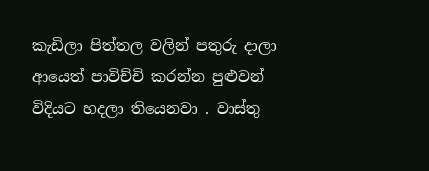කැඩිලා පිත්තල වලින් පතුරු දාලා ආයෙත් පාවිච්චි කරන්න පුළුවන් විදියට හදලා තියෙනවා . වාස්තු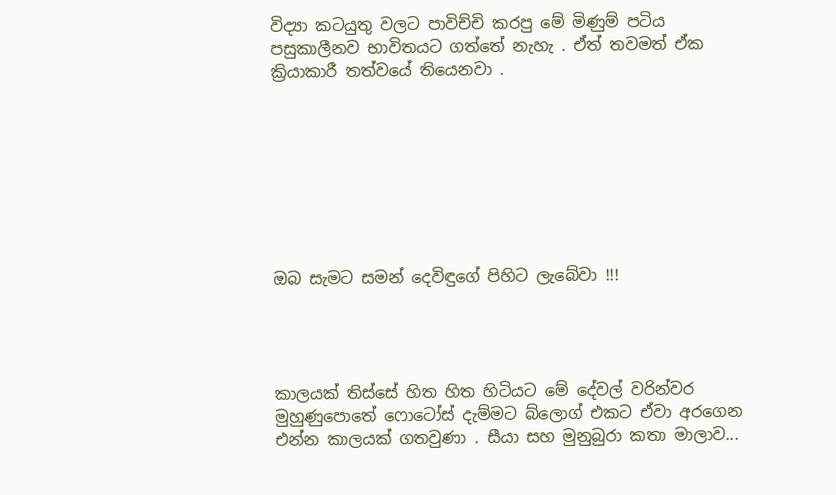විද්‍යා කටයුතු වලට පාවිච්චි කරපු මේ මිණුම් පටිය පසුකාලීනව භාවිතයට ගත්තේ නැහැ . ඒත් තවමත් ඒක ක්‍රියාකාරී තත්වයේ තියෙනවා .








ඔබ සැමට සමන් දෙවිඳුගේ පිහිට ලැබේවා !!!




කාලයක් තිස්සේ හිත හිත හිටියට මේ දේවල් වරින්වර මුහුණුපොතේ ෆොටෝස් දැම්මට බ්ලොග් එකට ඒවා අරගෙන එන්න කාලයක් ගතවුණා . සීයා සහ මුනුබුරා කතා මාලාව...